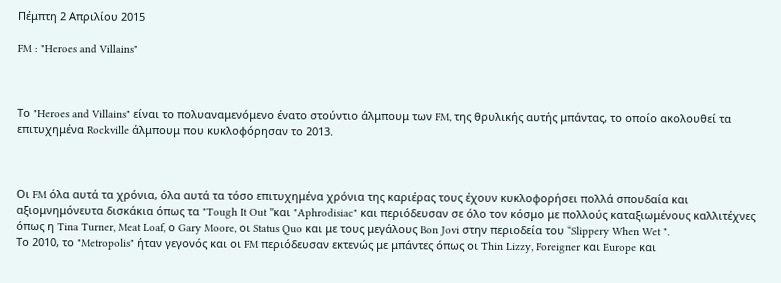Πέμπτη 2 Απριλίου 2015

FM : "Heroes and Villains"



Το "Heroes and Villains" είναι το πολυαναμενόμενο ένατο στούντιο άλμπουμ των FM, της θρυλικής αυτής μπάντας, το οποίο ακολουθεί τα επιτυχημένα Rockville άλμπουμ που κυκλοφόρησαν το 2013.



Οι FM όλα αυτά τα χρόνια, όλα αυτά τα τόσο επιτυχημένα χρόνια της καριέρας τους έχουν κυκλοφορήσει πολλά σπουδαία και αξιομνημόνευτα δισκάκια όπως τα "Tough It Out "και "Aphrodisiac" και περιόδευσαν σε όλο τον κόσμο με πολλούς καταξιωμένους καλλιτέχνες όπως η Tina Turner, Meat Loaf, ο Gary Moore, οι Status Quo και με τους μεγάλους Bon Jovi στην περιοδεία του “Slippery When Wet ".
Το 2010, το "Metropolis" ήταν γεγονός και οι FM περιόδευσαν εκτενώς με μπάντες όπως οι Thin Lizzy, Foreigner και Europe και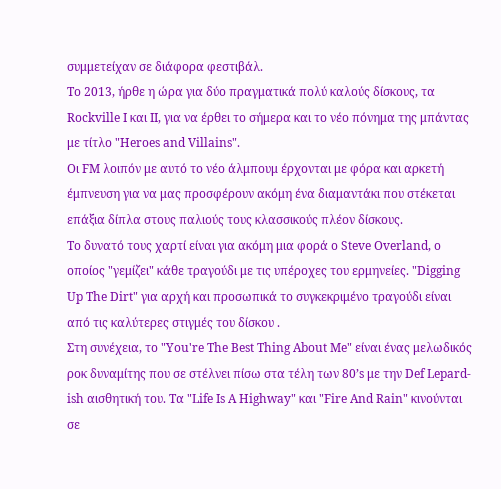συμμετείχαν σε διάφορα φεστιβάλ.
Το 2013, ήρθε η ώρα για δύο πραγματικά πολύ καλούς δίσκους, τα Rockville Ι και ΙΙ, για να έρθει το σήμερα και το νέο πόνημα της μπάντας με τίτλο "Heroes and Villains".
Οι FM λοιπόν με αυτό το νέο άλμπουμ έρχονται με φόρα και αρκετή έμπνευση για να μας προσφέρουν ακόμη ένα διαμαντάκι που στέκεται επάξια δίπλα στους παλιούς τους κλασσικούς πλέον δίσκους.
Το δυνατό τους χαρτί είναι για ακόμη μια φορά ο Steve Overland, ο οποίος "γεμίζει" κάθε τραγούδι με τις υπέροχες του ερμηνείες. "Digging Up The Dirt" για αρχή και προσωπικά το συγκεκριμένο τραγούδι είναι από τις καλύτερες στιγμές του δίσκου .
Στη συνέχεια, το "You're The Best Thing About Me" είναι ένας μελωδικός ροκ δυναμίτης που σε στέλνει πίσω στα τέλη των 80’s με την Def Lepard-ish αισθητική του. Τα "Life Is A Highway" και "Fire And Rain" κινούνται σε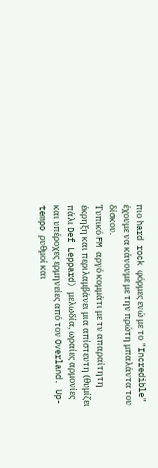πιο hard rock φόρμες ενώ με το "Incredible" έχουμε να κάνουμε με την πρώτη μπαλάντα του δίσκου.
Τυπικό FM αργό κομμάτι με τν απαραίτητη έκρηξη και περιλαμβάνει μια απίστευτη (θυμίζει πάλι Def Leppard) μελωδία, ωραίες αρμονίες και υπέροχες ερμηνείες από τον Overland. Up-tempo ρυθμοί και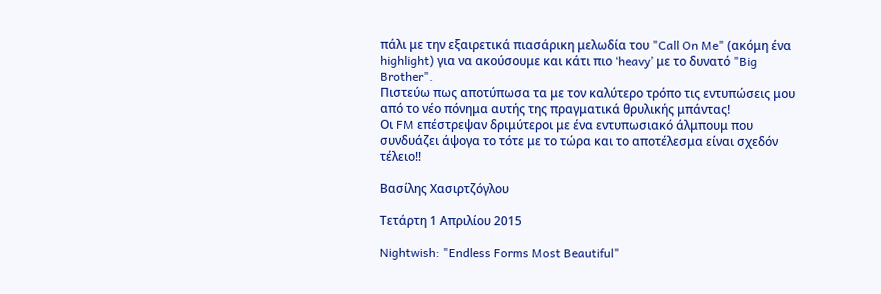πάλι με την εξαιρετικά πιασάρικη μελωδία του "Call On Me" (ακόμη ένα highlight) για να ακούσουμε και κάτι πιο ‘heavy’ με το δυνατό "Big Brother".
Πιστεύω πως αποτύπωσα τα με τον καλύτερο τρόπο τις εντυπώσεις μου από το νέο πόνημα αυτής της πραγματικά θρυλικής μπάντας!
Οι FM επέστρεψαν δριμύτεροι με ένα εντυπωσιακό άλμπουμ που συνδυάζει άψογα το τότε με το τώρα και το αποτέλεσμα είναι σχεδόν τέλειο!!

Βασίλης Χασιρτζόγλου

Τετάρτη 1 Απριλίου 2015

Nightwish: "Endless Forms Most Beautiful"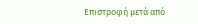Επιστροφή μετά από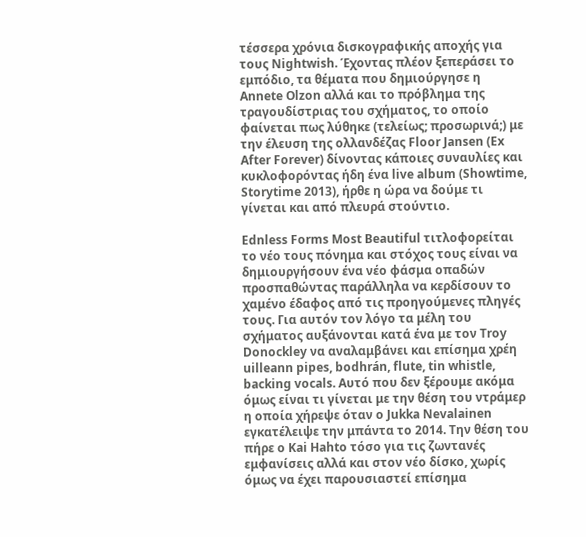τέσσερα χρόνια δισκογραφικής αποχής για
τους Nightwish. Έχοντας πλέον ξεπεράσει το εμπόδιο, τα θέματα που δημιούργησε η Annete Olzon αλλά και το πρόβλημα της τραγουδίστριας του σχήματος, το οποίο φαίνεται πως λύθηκε (τελείως; προσωρινά;) με την έλευση της ολλανδέζας Floor Jansen (Ex After Forever) δίνοντας κάποιες συναυλίες και κυκλοφορόντας ήδη ένα live album (Showtime, Storytime 2013), ήρθε η ώρα να δούμε τι γίνεται και από πλευρά στούντιο.

Ednless Forms Most Beautiful τιτλοφορείται το νέο τους πόνημα και στόχος τους είναι να δημιουργήσουν ένα νέο φάσμα οπαδών προσπαθώντας παράλληλα να κερδίσουν το χαμένο έδαφος από τις προηγούμενες πληγές τους. Για αυτόν τον λόγο τα μέλη του σχήματος αυξάνονται κατά ένα με τον Troy Donockley να αναλαμβάνει και επίσημα χρέη uilleann pipes, bodhrán, flute, tin whistle, backing vocals. Αυτό που δεν ξέρουμε ακόμα όμως είναι τι γίνεται με την θέση του ντράμερ η οποία χήρεψε όταν ο Jukka Nevalainen εγκατέλειψε την μπάντα το 2014. Την θέση του πήρε ο Kai Hahto τόσο για τις ζωντανές εμφανίσεις αλλά και στον νέο δίσκο, χωρίς όμως να έχει παρουσιαστεί επίσημα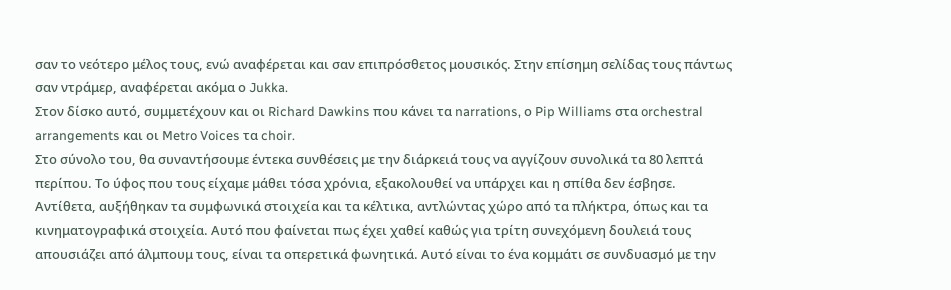σαν το νεότερο μέλος τους, ενώ αναφέρεται και σαν επιπρόσθετος μουσικός. Στην επίσημη σελίδας τους πάντως σαν ντράμερ, αναφέρεται ακόμα ο Jukka.
Στον δίσκο αυτό, συμμετέχουν και οι Richard Dawkins που κάνει τα narrations, ο Pip Williams στα orchestral arrangements και οι Metro Voices τα choir.
Στο σύνολο του, θα συναντήσουμε έντεκα συνθέσεις με την διάρκειά τους να αγγίζουν συνολικά τα 80 λεπτά περίπου. Το ύφος που τους είχαμε μάθει τόσα χρόνια, εξακολουθεί να υπάρχει και η σπίθα δεν έσβησε. Αντίθετα, αυξήθηκαν τα συμφωνικά στοιχεία και τα κέλτικα, αντλώντας χώρο από τα πλήκτρα, όπως και τα κινηματογραφικά στοιχεία. Αυτό που φαίνεται πως έχει χαθεί καθώς για τρίτη συνεχόμενη δουλειά τους απουσιάζει από άλμπουμ τους, είναι τα οπερετικά φωνητικά. Αυτό είναι το ένα κομμάτι σε συνδυασμό με την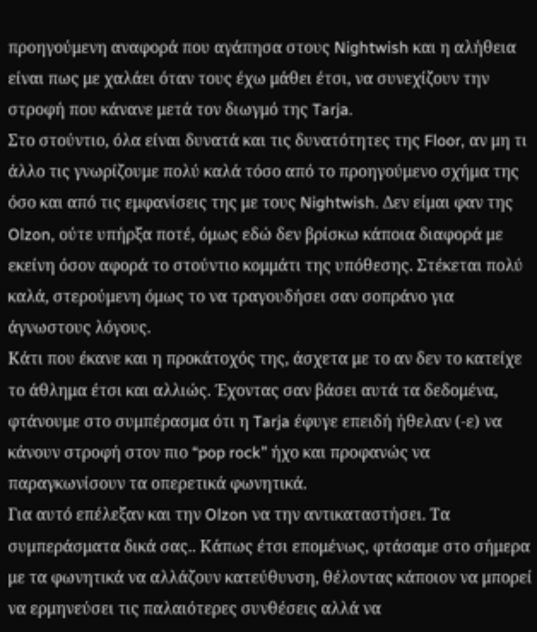προηγούμενη αναφορά που αγάπησα στους Nightwish και η αλήθεια είναι πως με χαλάει όταν τους έχω μάθει έτσι, να συνεχίζουν την στροφή που κάνανε μετά τον διωγμό της Tarja.
Στο στούντιο, όλα είναι δυνατά και τις δυνατότητες της Floor, αν μη τι άλλο τις γνωρίζουμε πολύ καλά τόσο από το προηγούμενο σχήμα της όσο και από τις εμφανίσεις της με τους Nightwish. Δεν είμαι φαν της Olzon, ούτε υπήρξα ποτέ, όμως εδώ δεν βρίσκω κάποια διαφορά με εκείνη όσον αφορά το στούντιο κομμάτι της υπόθεσης. Στέκεται πολύ καλά, στερούμενη όμως το να τραγουδήσει σαν σοπράνο για άγνωστους λόγους.
Κάτι που έκανε και η προκάτοχός της, άσχετα με το αν δεν το κατείχε το άθλημα έτσι και αλλιώς. Έχοντας σαν βάσει αυτά τα δεδομένα, φτάνουμε στο συμπέρασμα ότι η Tarja έφυγε επειδή ήθελαν (-ε) να κάνουν στροφή στον πιο “pop rock” ήχο και προφανώς να παραγκωνίσουν τα οπερετικά φωνητικά.
Για αυτό επέλεξαν και την Olzon να την αντικαταστήσει. Τα συμπεράσματα δικά σας.. Κάπως έτσι επομένως, φτάσαμε στο σήμερα με τα φωνητικά να αλλάζουν κατεύθυνση, θέλοντας κάποιον να μπορεί να ερμηνεύσει τις παλαιότερες συνθέσεις αλλά να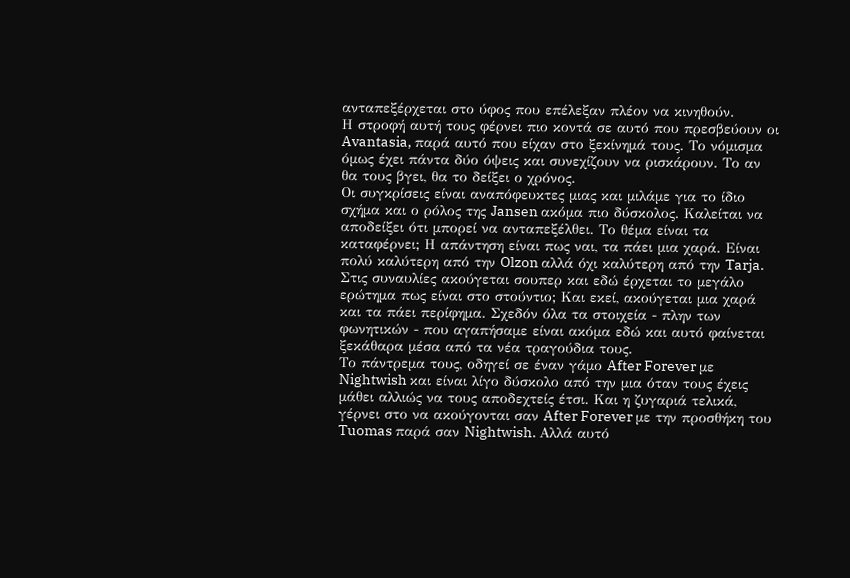ανταπεξέρχεται στο ύφος που επέλεξαν πλέον να κινηθούν.
Η στροφή αυτή τους φέρνει πιο κοντά σε αυτό που πρεσβεύουν οι Avantasia, παρά αυτό που είχαν στο ξεκίνημά τους. Το νόμισμα όμως έχει πάντα δύο όψεις και συνεχίζουν να ρισκάρουν. Το αν θα τους βγει, θα το δείξει ο χρόνος.
Οι συγκρίσεις είναι αναπόφευκτες μιας και μιλάμε για το ίδιο σχήμα και ο ρόλος της Jansen ακόμα πιο δύσκολος. Καλείται να αποδείξει ότι μπορεί να ανταπεξέλθει. Το θέμα είναι τα καταφέρνει; Η απάντηση είναι πως ναι, τα πάει μια χαρά. Είναι πολύ καλύτερη από την Olzon αλλά όχι καλύτερη από την Tarja.
Στις συναυλίες ακούγεται σουπερ και εδώ έρχεται το μεγάλο ερώτημα πως είναι στο στούντιο; Και εκεί, ακούγεται μια χαρά και τα πάει περίφημα. Σχεδόν όλα τα στοιχεία - πλην των φωνητικών - που αγαπήσαμε είναι ακόμα εδώ και αυτό φαίνεται ξεκάθαρα μέσα από τα νέα τραγούδια τους.
Το πάντρεμα τους, οδηγεί σε έναν γάμο After Forever με Nightwish και είναι λίγο δύσκολο από την μια όταν τους έχεις μάθει αλλιώς να τους αποδεχτείς έτσι. Και η ζυγαριά τελικά, γέρνει στο να ακούγονται σαν After Forever με την προσθήκη του Tuomas παρά σαν Nightwish. Αλλά αυτό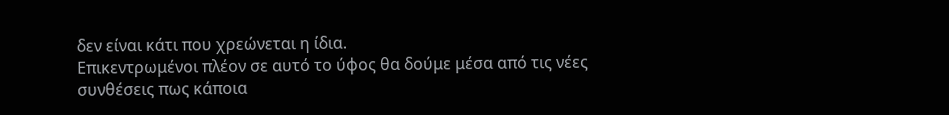δεν είναι κάτι που χρεώνεται η ίδια.
Επικεντρωμένοι πλέον σε αυτό το ύφος θα δούμε μέσα από τις νέες συνθέσεις πως κάποια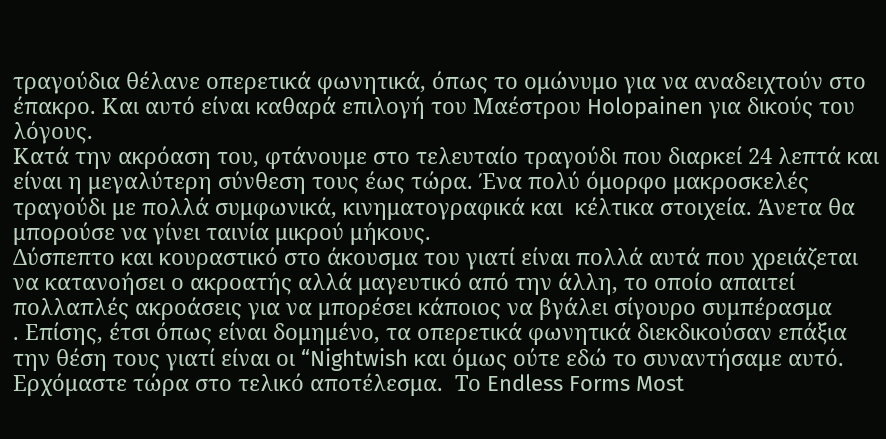τραγούδια θέλανε οπερετικά φωνητικά, όπως το ομώνυμο για να αναδειχτούν στο έπακρο. Και αυτό είναι καθαρά επιλογή του Μαέστρου Holopainen για δικούς του λόγους.
Κατά την ακρόαση του, φτάνουμε στο τελευταίο τραγούδι που διαρκεί 24 λεπτά και είναι η μεγαλύτερη σύνθεση τους έως τώρα. Ένα πολύ όμορφο μακροσκελές τραγούδι με πολλά συμφωνικά, κινηματογραφικά και  κέλτικα στοιχεία. Άνετα θα μπορούσε να γίνει ταινία μικρού μήκους.
Δύσπεπτο και κουραστικό στο άκουσμα του γιατί είναι πολλά αυτά που χρειάζεται να κατανοήσει ο ακροατής αλλά μαγευτικό από την άλλη, το οποίο απαιτεί πολλαπλές ακροάσεις για να μπορέσει κάποιος να βγάλει σίγουρο συμπέρασμα
. Επίσης, έτσι όπως είναι δομημένο, τα οπερετικά φωνητικά διεκδικούσαν επάξια την θέση τους γιατί είναι οι “Nightwish και όμως ούτε εδώ το συναντήσαμε αυτό.
Ερχόμαστε τώρα στο τελικό αποτέλεσμα.  Το Endless Forms Most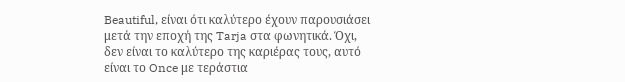Beautiful, είναι ότι καλύτερο έχουν παρουσιάσει μετά την εποχή της Tarja στα φωνητικά. Όχι, δεν είναι το καλύτερο της καριέρας τους, αυτό είναι το Once με τεράστια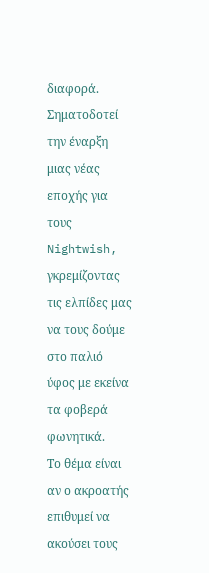διαφορά. Σηματοδοτεί την έναρξη μιας νέας εποχής για τους Nightwish, γκρεμίζοντας τις ελπίδες μας να τους δούμε στο παλιό ύφος με εκείνα τα φοβερά φωνητικά.
Το θέμα είναι αν ο ακροατής επιθυμεί να ακούσει τους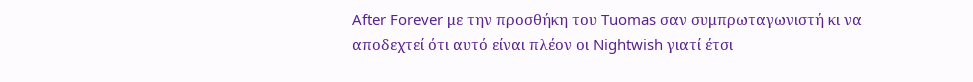After Forever με την προσθήκη του Tuomas σαν συμπρωταγωνιστή κι να αποδεχτεί ότι αυτό είναι πλέον οι Nightwish γιατί έτσι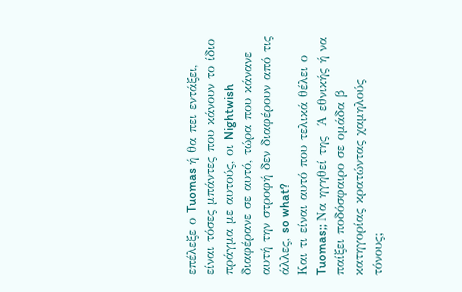επέλεξε ο Tuomas ή θα πει εντάξει, είναι τόσες μπάντες που κάνουν το ίδιο πράγμα με αυτούς, οι Nightwish διαφέρανε σε αυτό, τώρα που κάνανε αυτή την στροφή δεν διαφέρουν από τις άλλες, so what?
Και τι είναι αυτό που τελικά θέλει ο Tuomas;; Να ηγηθεί της  Ά εθνικής ή να παίξει ποδόσφαιρο σε ομάδα β κατηγορίας κρατώντας χαμηλούς τόνους;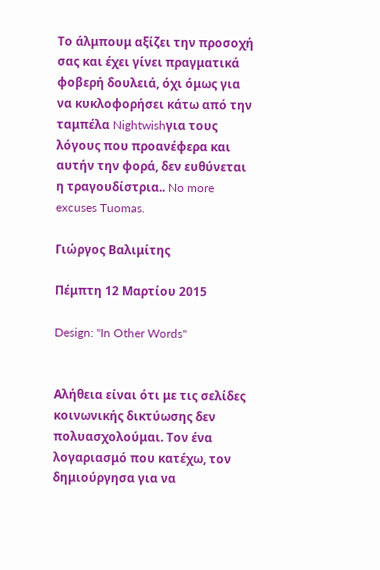Το άλμπουμ αξίζει την προσοχή σας και έχει γίνει πραγματικά φοβερή δουλειά, όχι όμως για να κυκλοφορήσει κάτω από την ταμπέλα Nightwishγια τους λόγους που προανέφερα και αυτήν την φορά, δεν ευθύνεται η τραγουδίστρια.. No more excuses Tuomas.

Γιώργος Βαλιμίτης

Πέμπτη 12 Μαρτίου 2015

Design: "In Other Words"


Αλήθεια είναι ότι με τις σελίδες κοινωνικής δικτύωσης δεν πολυασχολούμαι. Tον ένα λογαριασμό που κατέχω, τον δημιούργησα για να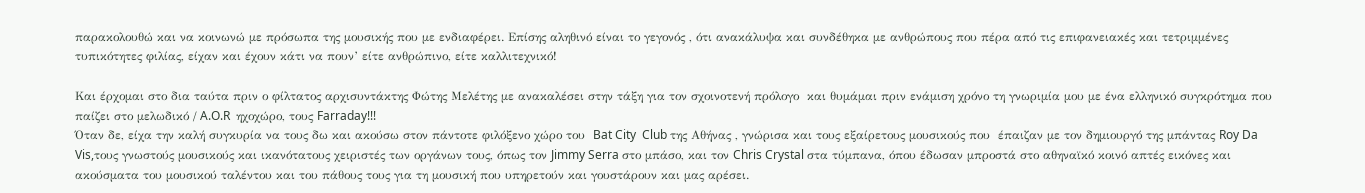παρακολουθώ και να κοινωνώ με πρόσωπα της μουσικής που με ενδιαφέρει. Eπίσης αληθινό είναι το γεγονός , ότι ανακάλυψα και συνδέθηκα με ανθρώπους που πέρα από τις επιφανειακές και τετριμμένες τυπικότητες φιλίας, είχαν και έχουν κάτι να πουν’ είτε ανθρώπινο, είτε καλλιτεχνικό!

Και έρχομαι στο δια ταύτα πριν ο φίλτατος αρχισυντάκτης Φώτης Μελέτης με ανακαλέσει στην τάξη για τον σχοινοτενή πρόλογο  και θυμάμαι πριν ενάμιση χρόνο τη γνωριμία μου με ένα ελληνικό συγκρότημα που παίζει στο μελωδικό / A.O.R  ηχοχώρο, τους Farraday!!!
Όταν δε, είχα την καλή συγκυρία να τους δω και ακούσω στον πάντοτε φιλόξενο χώρο του  Bat City  Club της Αθήνας , γνώρισα και τους εξαίρετους μουσικούς που  έπαιζαν με τον δημιουργό της μπάντας Roy Da Vis,τους γνωστούς μουσικούς και ικανότατους χειριστές των οργάνων τους, όπως τον Jimmy Serra στο μπάσο, και τον Chris Crystal στα τύμπανα, όπου έδωσαν μπροστά στο αθηναϊκό κοινό απτές εικόνες και ακούσματα του μουσικού ταλέντου και του πάθους τους για τη μουσική που υπηρετούν και γουστάρουν και μας αρέσει.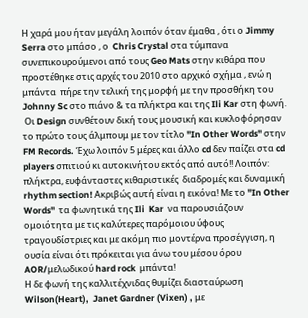Η χαρά μου ήταν μεγάλη λοιπόν όταν έμαθα , ότι ο Jimmy Serra στο μπάσο , ο  Chris Crystal στα τύμπανα συνεπικουρούμενοι από τους Geo Mats στην κιθάρα που προστέθηκε στις αρχές του 2010 στο αρχικό σχήμα , ενώ η μπάντα  πήρε την τελική της μορφή με την προσθήκη του Johnny Sc στο πιάνο & τα πλήκτρα και της Ili Kar στη φωνή.
 Οι Design συνθέτουν δική τους μουσική και κυκλοφόρησαν το πρώτο τους άλμπουμ με τον τίτλο "In Other Words" στην FM Records. Έχω λοιπόν 5 μέρες και άλλο cd δεν παίζει στα cd players σπιτιού κι αυτοκινήτου εκτός από αυτό!! Λοιπόν: πλήκτρα, ευφάνταστες κιθαριστικές  διαδρομές και δυναμική rhythm section! Ακριβώς αυτή είναι η εικόνα! Με το ''In Other Words''  τα φωνητικά της Ili  Kar  να παρουσιάζουν ομοιότητα με τις καλύτερες παρόμοιου ύφους τραγουδίστριες και με ακόμη πιο μοντέρνα προσέγγιση, η ουσία είναι ότι πρόκειται για άνω του μέσου όρου AOR/μελωδικού hard rock  μπάντα!
Η δε φωνή της καλλιτέχνιδας θυμίζει διασταύρωση Wilson(Heart),  Janet Gardner (Vixen) , με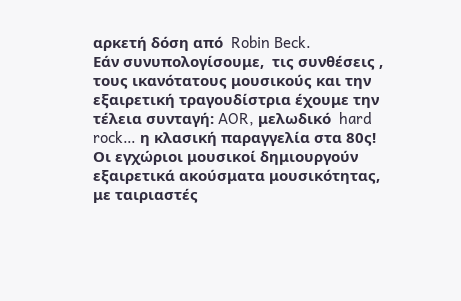αρκετή δόση από  Robin Beck.
Εάν συνυπολογίσουμε,  τις συνθέσεις , τους ικανότατους μουσικούς και την εξαιρετική τραγουδίστρια έχουμε την τέλεια συνταγή: AOR, μελωδικό  hard rock… η κλασική παραγγελία στα 80ς!
Οι εγχώριοι μουσικοί δημιουργούν εξαιρετικά ακούσματα μουσικότητας, με ταιριαστές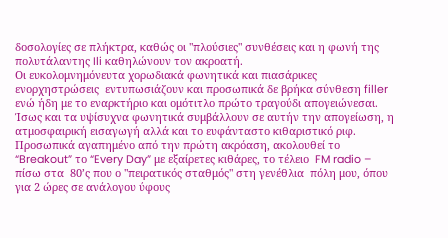δοσολογίες σε πλήκτρα, καθώς οι "πλούσιες" συνθέσεις και η φωνή της πολυτάλαντης Ili καθηλώνουν τον ακροατή.
Oι ευκολομνημόνευτα χορωδιακά φωνητικά και πιασάρικες ενορχηστρώσεις  εντυπωσιάζουν και προσωπικά δε βρήκα σύνθεση filler ενώ ήδη με το εναρκτήριο και ομότιτλο πρώτο τραγούδι απογειώνεσαι. Ίσως και τα υψίσυχνα φωνητικά συμβάλλουν σε αυτήν την απογείωση, η ατμοσφαιρική εισαγωγή αλλά και το ευφάνταστο κιθαριστικό ριφ.
Προσωπικά αγαπημένο από την πρώτη ακρόαση, ακολουθεί το “Breakout” το “Every Day” με εξαίρετες κιθάρες, το τέλειο  FM radio – πίσω στα  80’ς που ο "πειρατικός σταθμός" στη γενέθλια  πόλη μου, όπου για 2 ώρες σε ανάλογου ύφους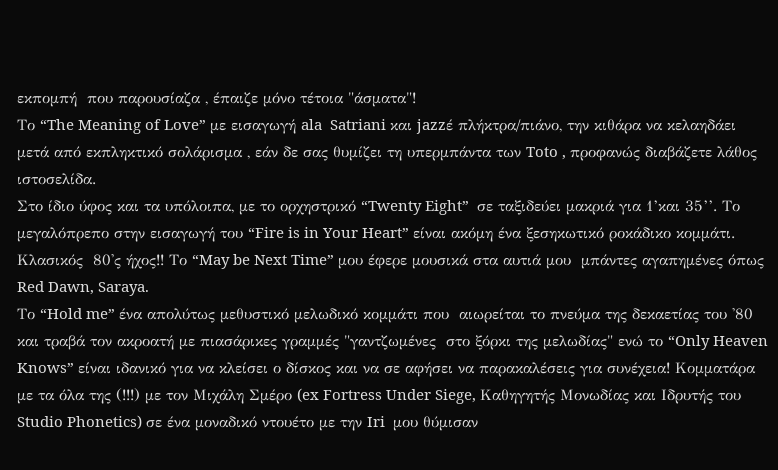εκπομπή  που παρουσίαζα , έπαιζε μόνο τέτοια "άσματα"!
Το “The Meaning of Love” με εισαγωγή ala  Satriani και jazzέ πλήκτρα/πιάνο, την κιθάρα να κελαηδάει μετά από εκπληκτικό σολάρισμα , εάν δε σας θυμίζει τη υπερμπάντα των Toto , προφανώς διαβάζετε λάθος ιστοσελίδα.
Στο ίδιο ύφος και τα υπόλοιπα, με το ορχηστρικό “Twenty Eight”  σε ταξιδεύει μακριά για 1’και 35’’. Tο μεγαλόπρεπο στην εισαγωγή του “Fire is in Your Heart” είναι ακόμη ένα ξεσηκωτικό ροκάδικο κομμάτι. Κλασικός  80'ς ήχος!! Το “May be Next Time” μου έφερε μουσικά στα αυτιά μου  μπάντες αγαπημένες όπως Red Dawn, Saraya.
Tο “Hold me” ένα απολύτως μεθυστικό μελωδικό κομμάτι που  αιωρείται το πνεύμα της δεκαετίας του '80 και τραβά τον ακροατή με πιασάρικες γραμμές "γαντζωμένες  στο ξόρκι της μελωδίας" ενώ το “Only Heaven Knows” είναι ιδανικό για να κλείσει ο δίσκος και να σε αφήσει να παρακαλέσεις για συνέχεια! Κομματάρα με τα όλα της (!!!) με τον Μιχάλη Σμέρο (ex Fortress Under Siege, Καθηγητής Μονωδίας και Ιδρυτής του Studio Phonetics) σε ένα μοναδικό ντουέτο με την Iri  μου θύμισαν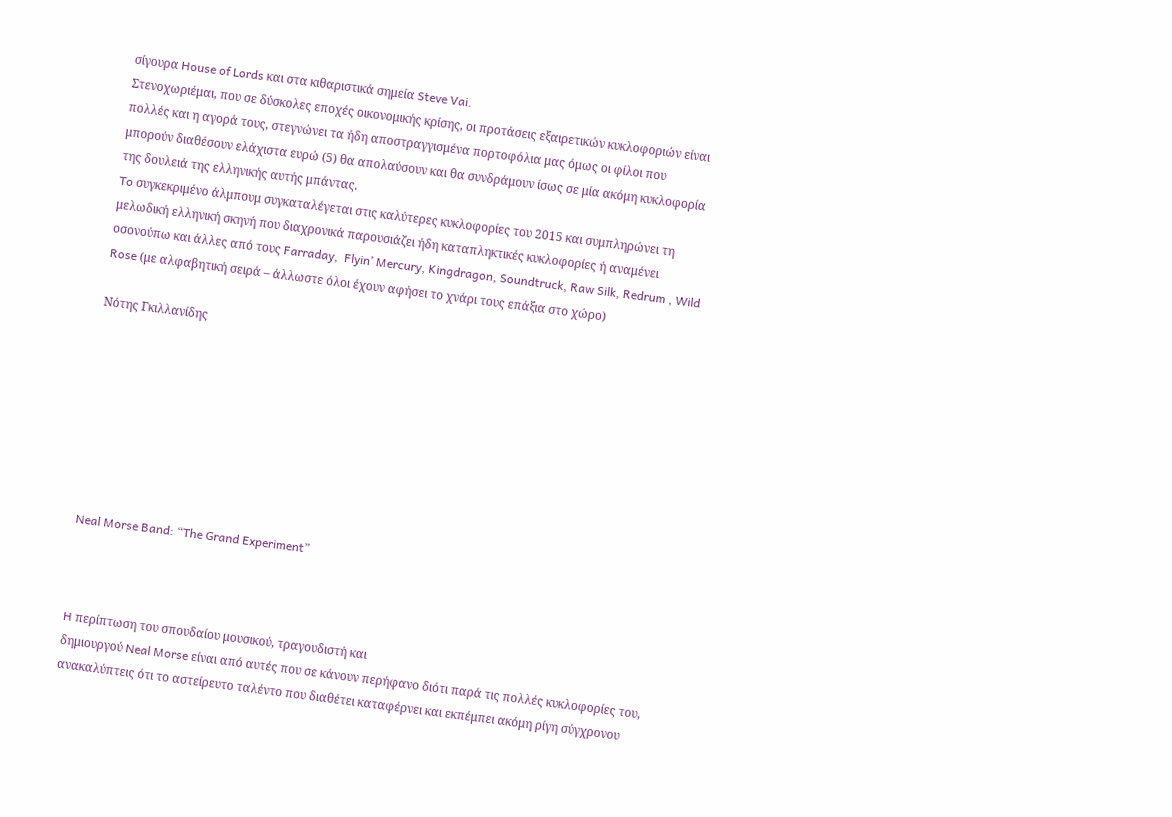σίγουρα House of Lords και στα κιθαριστικά σημεία Steve Vai.
Στενοχωριέμαι, που σε δύσκολες εποχές οικονομικής κρίσης, οι προτάσεις εξαιρετικών κυκλοφοριών είναι πολλές και η αγορά τους, στεγνώνει τα ήδη αποστραγγισμένα πορτοφόλια μας όμως οι φίλοι που μπορούν διαθέσουν ελάχιστα ευρώ (5) θα απολαύσουν και θα συνδράμουν ίσως σε μία ακόμη κυκλοφορία της δουλειά της ελληνικής αυτής μπάντας.
To συγκεκριμένο άλμπουμ συγκαταλέγεται στις καλύτερες κυκλοφορίες του 2015 και συμπληρώνει τη μελωδική ελληνική σκηνή που διαχρονικά παρουσιάζει ήδη καταπληκτικές κυκλοφορίες ή αναμένει οσονούπω και άλλες από τους Farraday,  Flyin’ Mercury, Kingdragon, Soundtruck, Raw Silk, Redrum , Wild Rose (με αλφαβητική σειρά – άλλωστε όλοι έχουν αφήσει το χνάρι τους επάξια στο χώρο)

Νότης Γκιλλανίδης








Neal Morse Band: “The Grand Experiment”



H περίπτωση του σπουδαίου μουσικού, τραγουδιστή και
δημιουργού Neal Morse είναι από αυτές που σε κάνουν περήφανο διότι παρά τις πολλές κυκλοφορίες του, ανακαλύπτεις ότι το αστείρευτο ταλέντο που διαθέτει καταφέρνει και εκπέμπει ακόμη ρίγη σύγχρονου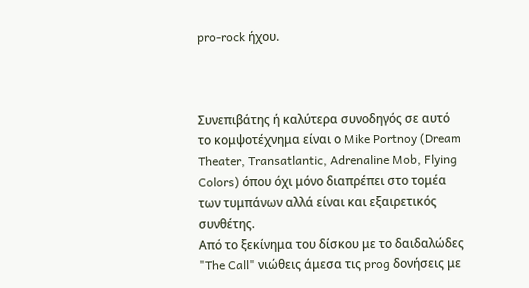pro-rock ήχου.



Συνεπιβάτης ή καλύτερα συνοδηγός σε αυτό το κομψοτέχνημα είναι ο Mike Portnoy (Dream Theater, Transatlantic, Adrenaline Mob, Flying Colors) όπου όχι μόνο διαπρέπει στο τομέα των τυμπάνων αλλά είναι και εξαιρετικός συνθέτης.
Από το ξεκίνημα του δίσκου με το δαιδαλώδες "The Call" νιώθεις άμεσα τις prog δονήσεις με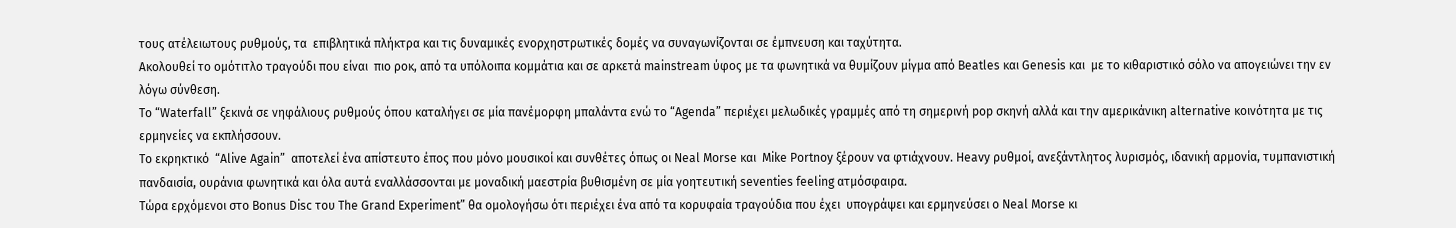τους ατέλειωτους ρυθμούς, τα  επιβλητικά πλήκτρα και τις δυναμικές ενορχηστρωτικές δομές να συναγωνίζονται σε έμπνευση και ταχύτητα.
Ακολουθεί το ομότιτλο τραγούδι που είναι  πιο ροκ, από τα υπόλοιπα κομμάτια και σε αρκετά mainstream ύφος με τα φωνητικά να θυμίζουν μίγμα από Beatles και Genesis και  με το κιθαριστικό σόλο να απογειώνει την εν λόγω σύνθεση.
Το “Waterfall” ξεκινά σε νηφάλιους ρυθμούς όπου καταλήγει σε μία πανέμορφη μπαλάντα ενώ το “Agenda” περιέχει μελωδικές γραμμές από τη σημερινή pop σκηνή αλλά και την αμερικάνικη alternative κοινότητα με τις ερμηνείες να εκπλήσσουν.
Το εκρηκτικό  “Alive Again”  αποτελεί ένα απίστευτο έπος που μόνο μουσικοί και συνθέτες όπως οι Neal Morse και  Mike Portnoy ξέρουν να φτιάχνουν. Heavy ρυθμοί, ανεξάντλητος λυρισμός, ιδανική αρμονία, τυμπανιστική πανδαισία, ουράνια φωνητικά και όλα αυτά εναλλάσσονται με μοναδική μαεστρία βυθισμένη σε μία γοητευτική seventies feeling ατμόσφαιρα.
Τώρα ερχόμενοι στο Bonus Disc του The Grand Experiment” θα ομολογήσω ότι περιέχει ένα από τα κορυφαία τραγούδια που έχει  υπογράψει και ερμηνεύσει ο Neal Morse κι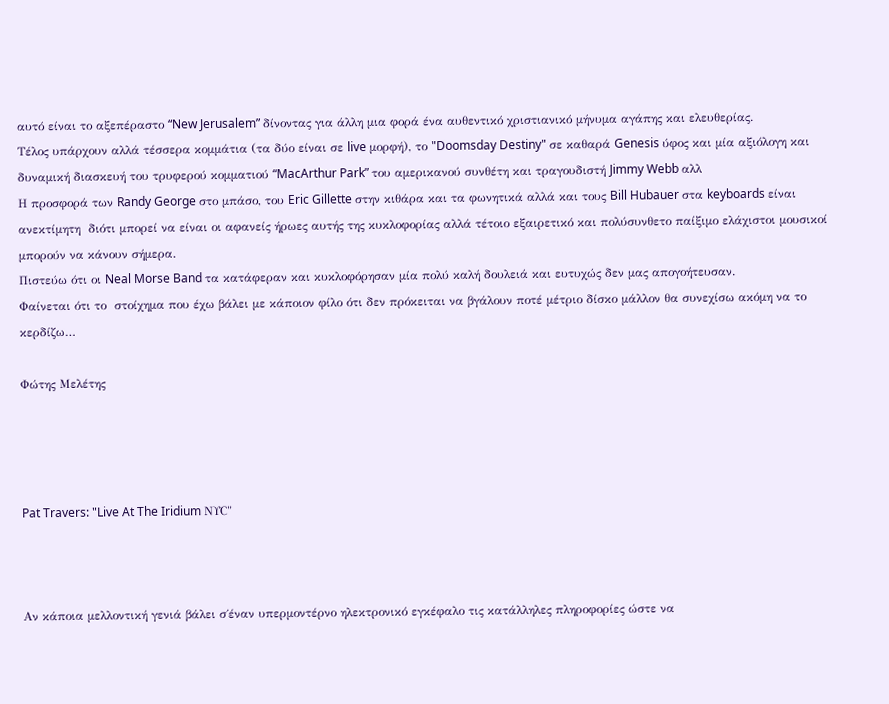αυτό είναι το αξεπέραστο “New Jerusalem” δίνοντας για άλλη μια φορά ένα αυθεντικό χριστιανικό μήνυμα αγάπης και ελευθερίας.
Τέλος υπάρχουν αλλά τέσσερα κομμάτια (τα δύο είναι σε live μορφή), το "Doomsday Destiny" σε καθαρά Genesis ύφος και μία αξιόλογη και δυναμική διασκευή του τρυφερού κομματιού “MacArthur Park” του αμερικανού συνθέτη και τραγουδιστή Jimmy Webb αλλ
Η προσφορά των Randy George στο μπάσο, του Eric Gillette στην κιθάρα και τα φωνητικά αλλά και τους Bill Hubauer στα keyboards είναι ανεκτίμητη  διότι μπορεί να είναι οι αφανείς ήρωες αυτής της κυκλοφορίας αλλά τέτοιο εξαιρετικό και πολύσυνθετο παίξιμο ελάχιστοι μουσικοί μπορούν να κάνουν σήμερα.
Πιστεύω ότι οι Neal Morse Band τα κατάφεραν και κυκλοφόρησαν μία πολύ καλή δουλειά και ευτυχώς δεν μας απογοήτευσαν.
Φαίνεται ότι το  στοίχημα που έχω βάλει με κάποιον φίλο ότι δεν πρόκειται να βγάλουν ποτέ μέτριο δίσκο μάλλον θα συνεχίσω ακόμη να το κερδίζω…

Φώτης Μελέτης




Pat Travers: "Live At The Iridium ΝΥC"



Αν κάποια μελλοντική γενιά βάλει σ΄έναν υπερμοντέρνο ηλεκτρονικό εγκέφαλο τις κατάλληλες πληροφορίες ώστε να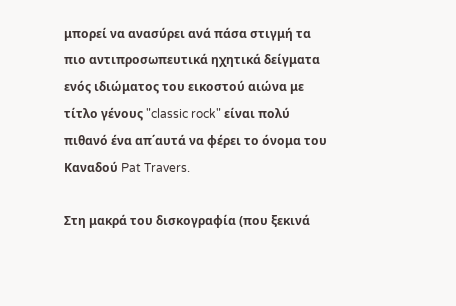μπορεί να ανασύρει ανά πάσα στιγμή τα πιο αντιπροσωπευτικά ηχητικά δείγματα ενός ιδιώματος του εικοστού αιώνα με τίτλο γένους "classic rock" είναι πολύ πιθανό ένα απ΄αυτά να φέρει το όνομα του Καναδού Pat Travers.

Στη μακρά του δισκογραφία (που ξεκινά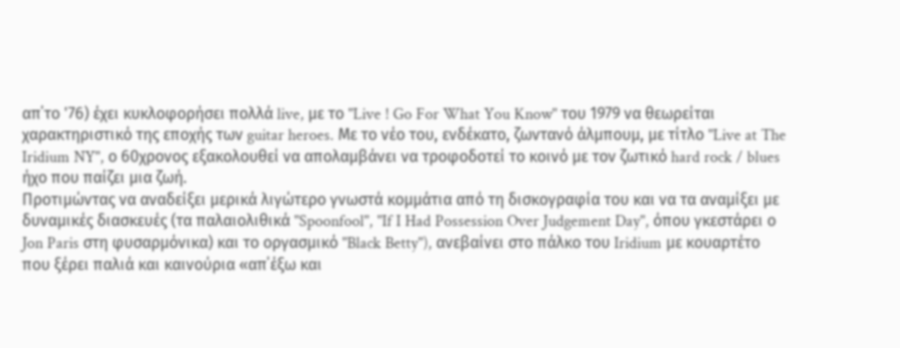απ΄το '76) έχει κυκλοφορήσει πολλά live, με το "Live ! Go For What You Know" του 1979 να θεωρείται χαρακτηριστικό της εποχής των guitar heroes. Με το νέο του, ενδέκατο, ζωντανό άλμπουμ, με τίτλο "Live at The Iridium NY", ο 60χρονος εξακολουθεί να απολαμβάνει να τροφοδοτεί το κοινό με τον ζωτικό hard rock / blues ήχο που παίζει μια ζωή.
Προτιμώντας να αναδείξει μερικά λιγώτερο γνωστά κομμάτια από τη δισκογραφία του και να τα αναμίξει με δυναμικές διασκευές (τα παλαιολιθικά "Spoonfool", "If I Had Possession Over Judgement Day", όπου γκεστάρει ο Jon Paris στη φυσαρμόνικα) και το οργασμικό "Black Betty"), ανεβαίνει στο πάλκο του Iridium με κουαρτέτο που ξέρει παλιά και καινούρια «απ΄έξω και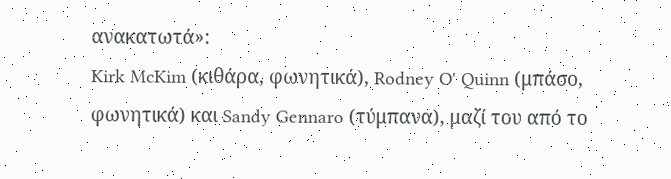ανακατωτά»:
Kirk McKim (κιθάρα, φωνητικά), Rodney O' Quinn (μπάσο, φωνητικά) και Sandy Gennaro (τύμπανα), μαζί του από το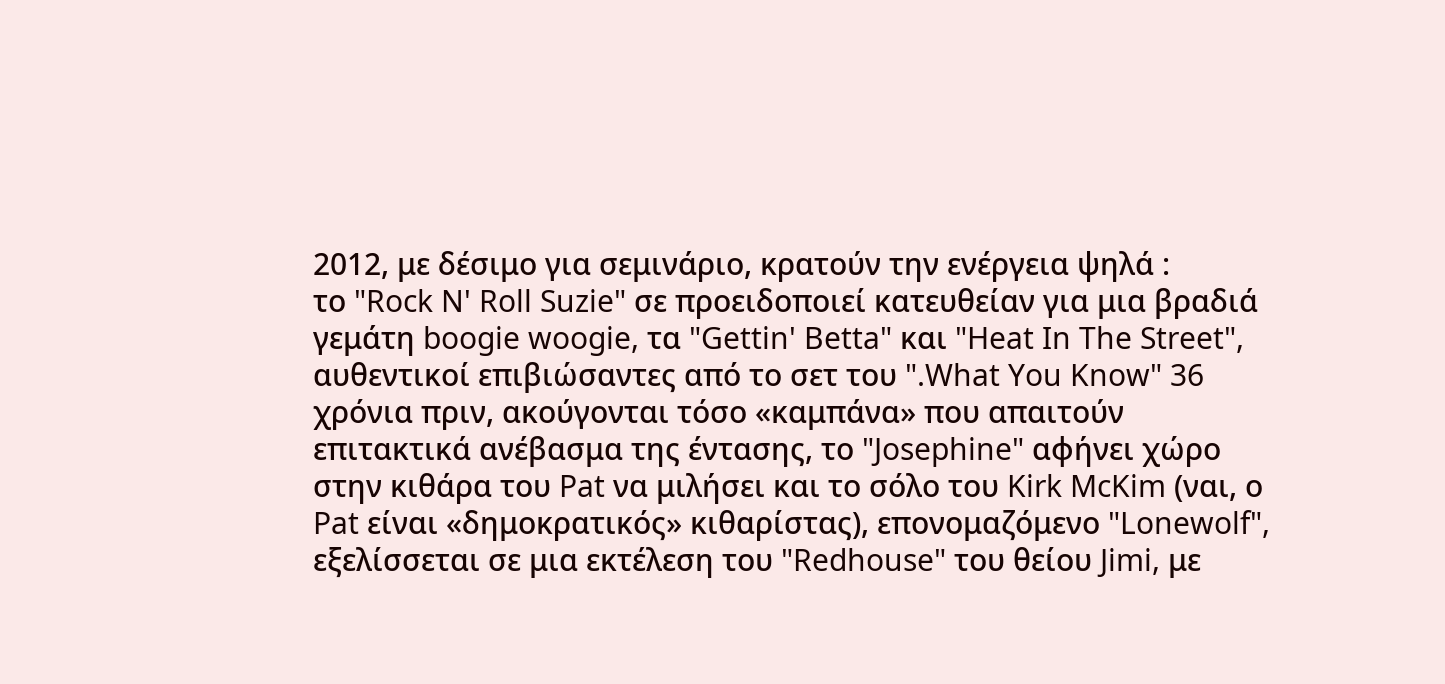2012, με δέσιμο για σεμινάριο, κρατούν την ενέργεια ψηλά :
το "Rock N' Roll Suzie" σε προειδοποιεί κατευθείαν για μια βραδιά γεμάτη boogie woogie, τα "Gettin' Betta" και "Heat In The Street", αυθεντικοί επιβιώσαντες από το σετ του ".What You Know" 36 χρόνια πριν, ακούγονται τόσο «καμπάνα» που απαιτούν επιτακτικά ανέβασμα της έντασης, το "Josephine" αφήνει χώρο στην κιθάρα του Pat να μιλήσει και το σόλο του Kirk McKim (ναι, ο Pat είναι «δημοκρατικός» κιθαρίστας), επονομαζόμενο "Lonewolf", εξελίσσεται σε μια εκτέλεση του "Redhouse" του θείου Jimi, με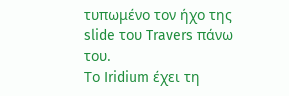τυπωμένο τον ήχο της slide του Travers πάνω του.
Το Iridium έχει τη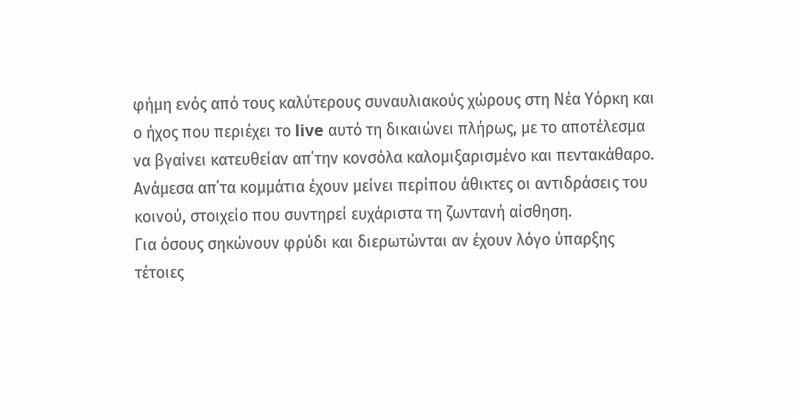φήμη ενός από τους καλύτερους συναυλιακούς χώρους στη Νέα Υόρκη και ο ήχος που περιέχει το live αυτό τη δικαιώνει πλήρως, με το αποτέλεσμα να βγαίνει κατευθείαν απ΄την κονσόλα καλομιξαρισμένο και πεντακάθαρο. Ανάμεσα απ΄τα κομμάτια έχουν μείνει περίπου άθικτες οι αντιδράσεις του κοινού, στοιχείο που συντηρεί ευχάριστα τη ζωντανή αίσθηση.
Για όσους σηκώνουν φρύδι και διερωτώνται αν έχουν λόγο ύπαρξης τέτοιες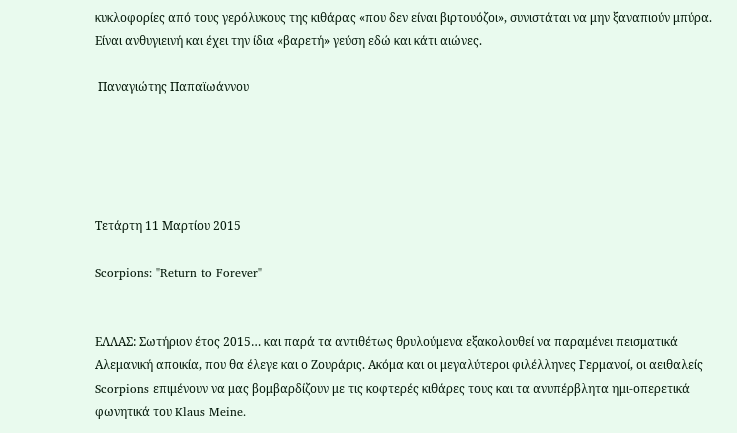κυκλοφορίες από τους γερόλυκους της κιθάρας «που δεν είναι βιρτουόζοι», συνιστάται να μην ξαναπιούν μπύρα. Είναι ανθυγιεινή και έχει την ίδια «βαρετή» γεύση εδώ και κάτι αιώνες.

 Παναγιώτης Παπαϊωάννου





Τετάρτη 11 Μαρτίου 2015

Scorpions: "Return to Forever"


ΕΛΛΑΣ: Σωτήριον έτος 2015… και παρά τα αντιθέτως θρυλούμενα εξακολουθεί να παραμένει πεισματικά Αλεμανική αποικία, που θα έλεγε και ο Ζουράρις. Ακόμα και οι μεγαλύτεροι φιλέλληνες Γερμανοί, οι αειθαλείς Scorpions επιμένουν να μας βομβαρδίζουν με τις κοφτερές κιθάρες τους και τα ανυπέρβλητα ημι-οπερετικά φωνητικά του Klaus Meine.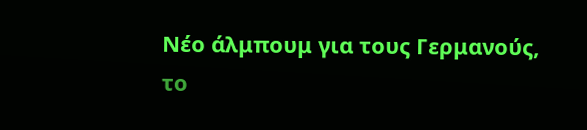Νέο άλμπουμ για τους Γερμανούς, το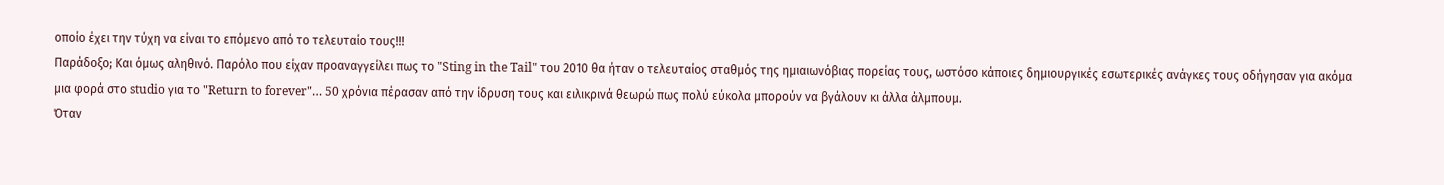οποίο έχει την τύχη να είναι το επόμενο από το τελευταίο τους!!!
Παράδοξο; Και όμως αληθινό. Παρόλο που είχαν προαναγγείλει πως το "Sting in the Tail" του 2010 θα ήταν ο τελευταίος σταθμός της ημιαιωνόβιας πορείας τους, ωστόσο κάποιες δημιουργικές εσωτερικές ανάγκες τους οδήγησαν για ακόμα μια φορά στο studio για το "Return to forever"… 50 χρόνια πέρασαν από την ίδρυση τους και ειλικρινά θεωρώ πως πολύ εύκολα μπορούν να βγάλουν κι άλλα άλμπουμ.
Όταν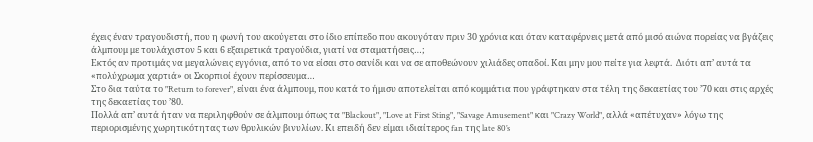έχεις έναν τραγουδιστή, που η φωνή του ακούγεται στο ίδιο επίπεδο που ακουγόταν πριν 30 χρόνια και όταν καταφέρνεις μετά από μισό αιώνα πορείας να βγάζεις άλμπουμ με τουλάχιστον 5 και 6 εξαιρετικά τραγούδια, γιατί να σταματήσεις…;
Εκτός αν προτιμάς να μεγαλώνεις εγγόνια, από το να είσαι στο σανίδι και να σε αποθεώνουν χιλιάδες οπαδοί. Και μην μου πείτε για λεφτά.  Διότι απ’ αυτά τα «πολύχρωμα χαρτιά» οι Σκορπιοί έχουν περίσσευμα…
Στο δια ταύτα το "Return to forever", είναι ένα άλμπουμ, που κατά το ήμισυ αποτελείται από κομμάτια που γράφτηκαν στα τέλη της δεκαετίας του ’70 και στις αρχές της δεκαετίας του ’80.
Πολλά απ’ αυτά ήταν να περιληφθούν σε άλμπουμ όπως τα "Blackout", "Love at First Sting", "Savage Amusement" και "Crazy World", αλλά «απέτυχαν» λόγω της περιορισμένης χωρητικότητας των θρυλικών βινυλίων. Κι επειδή δεν είμαι ιδιαίτερος fan της late 80’s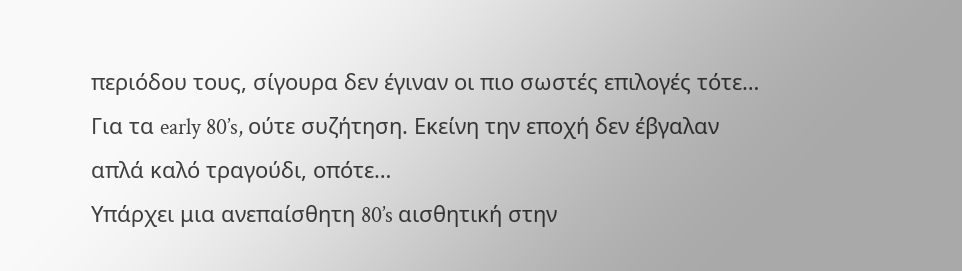περιόδου τους, σίγουρα δεν έγιναν οι πιο σωστές επιλογές τότε… Για τα early 80’s, ούτε συζήτηση. Εκείνη την εποχή δεν έβγαλαν απλά καλό τραγούδι, οπότε…
Υπάρχει μια ανεπαίσθητη 80’s αισθητική στην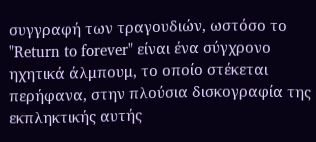συγγραφή των τραγουδιών, ωστόσο το "Return to forever" είναι ένα σύγχρονο ηχητικά άλμπουμ, το οποίο στέκεται περήφανα, στην πλούσια δισκογραφία της εκπληκτικής αυτής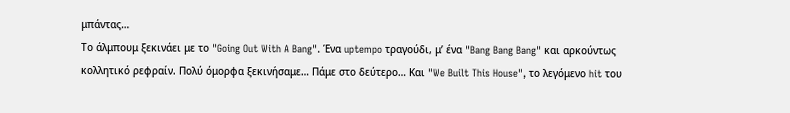μπάντας…
Το άλμπουμ ξεκινάει με το "Going Out With A Bang". Ένα uptempo τραγούδι, μ’ ένα "Bang Bang Bang" και αρκούντως κολλητικό ρεφραίν. Πολύ όμορφα ξεκινήσαμε… Πάμε στο δεύτερο… Και "We Built This House", το λεγόμενο hit του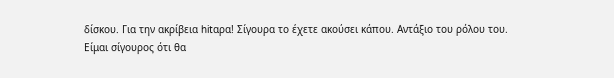δίσκου. Για την ακρίβεια hitαρα! Σίγουρα το έχετε ακούσει κάπου. Αντάξιο του ρόλου του.
Είμαι σίγουρος ότι θα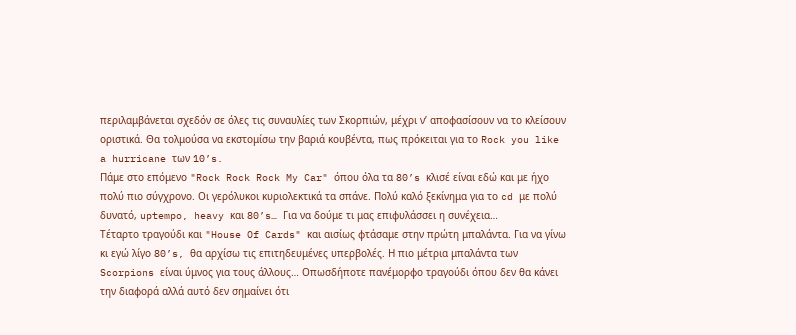περιλαμβάνεται σχεδόν σε όλες τις συναυλίες των Σκορπιών, μέχρι ν’ αποφασίσουν να το κλείσουν οριστικά. Θα τολμούσα να εκστομίσω την βαριά κουβέντα, πως πρόκειται για το Rock you like a hurricane των 10’s.
Πάμε στο επόμενο "Rock Rock Rock My Car" όπου όλα τα 80’s κλισέ είναι εδώ και με ήχο πολύ πιο σύγχρονο. Οι γερόλυκοι κυριολεκτικά τα σπάνε. Πολύ καλό ξεκίνημα για το cd με πολύ δυνατό, uptempo, heavy και 80’s… Για να δούμε τι μας επιφυλάσσει η συνέχεια…
Τέταρτο τραγούδι και "House Of Cards" και αισίως φτάσαμε στην πρώτη μπαλάντα. Για να γίνω κι εγώ λίγο 80’s, θα αρχίσω τις επιτηδευμένες υπερβολές. Η πιο μέτρια μπαλάντα των Scorpions είναι ύμνος για τους άλλους… Οπωσδήποτε πανέμορφο τραγούδι όπου δεν θα κάνει την διαφορά αλλά αυτό δεν σημαίνει ότι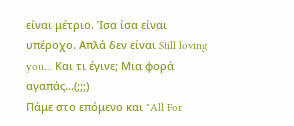είναι μέτριο. Ίσα ίσα είναι υπέροχο. Απλά δεν είναι Still loving you… Και τι έγινε; Μια φορά αγαπάς…(;;;)
Πάμε στο επόμενο και "All For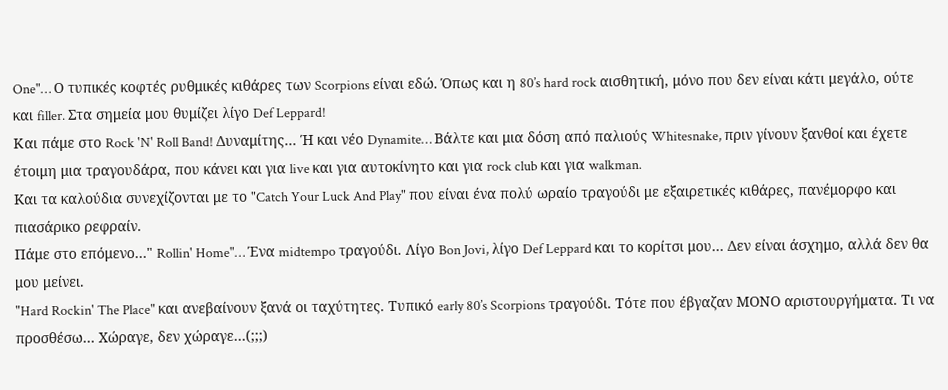One"… Ο τυπικές κοφτές ρυθμικές κιθάρες των Scorpions είναι εδώ. Όπως και η 80’s hard rock αισθητική, μόνο που δεν είναι κάτι μεγάλο, ούτε και filler. Στα σημεία μου θυμίζει λίγο Def Leppard!
Και πάμε στο Rock 'N' Roll Band! Δυναμίτης… Ή και νέο Dynamite… Βάλτε και μια δόση από παλιούς Whitesnake, πριν γίνουν ξανθοί και έχετε έτοιμη μια τραγουδάρα, που κάνει και για live και για αυτοκίνητο και για rock club και για walkman.
Kαι τα καλούδια συνεχίζονται με το "Catch Your Luck And Play" που είναι ένα πολύ ωραίο τραγούδι με εξαιρετικές κιθάρες, πανέμορφο και πιασάρικο ρεφραίν.
Πάμε στο επόμενο…" Rollin' Home"… Ένα midtempo τραγούδι. Λίγο Bon Jovi, λίγο Def Leppard και το κορίτσι μου… Δεν είναι άσχημο, αλλά δεν θα μου μείνει.
"Hard Rockin' The Place" και ανεβαίνουν ξανά οι ταχύτητες. Τυπικό early 80’s Scorpions τραγούδι. Τότε που έβγαζαν ΜΟΝΟ αριστουργήματα. Τι να προσθέσω… Χώραγε, δεν χώραγε…(;;;)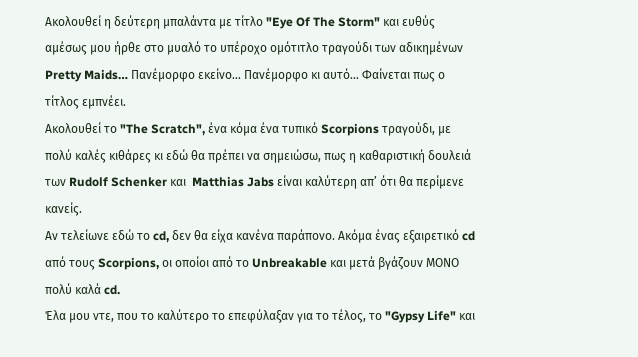Ακολουθεί η δεύτερη μπαλάντα με τίτλο "Eye Of The Storm" και ευθύς αμέσως μου ήρθε στο μυαλό το υπέροχο ομότιτλο τραγούδι των αδικημένων Pretty Maids… Πανέμορφο εκείνο… Πανέμορφο κι αυτό… Φαίνεται πως ο τίτλος εμπνέει.
Ακολουθεί το "The Scratch", ένα κόμα ένα τυπικό Scorpions τραγούδι, με πολύ καλές κιθάρες κι εδώ θα πρέπει να σημειώσω, πως η καθαριστική δουλειά των Rudolf Schenker και  Matthias Jabs είναι καλύτερη απ’ ότι θα περίμενε κανείς.
Αν τελείωνε εδώ το cd, δεν θα είχα κανένα παράπονο. Ακόμα ένας εξαιρετικό cd από τους Scorpions, οι οποίοι από το Unbreakable και μετά βγάζουν ΜΟΝΟ πολύ καλά cd.
Έλα μου ντε, που το καλύτερο το επεφύλαξαν για το τέλος, το "Gypsy Life" και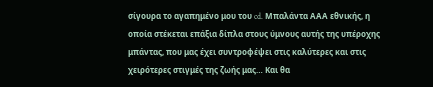σίγουρα το αγαπημένο μου του cd. Μπαλάντα ΑΑΑ εθνικής, η οποία στέκεται επάξια δίπλα στους ύμνους αυτής της υπέροχης μπάντας, που μας έχει συντροφέψει στις καλύτερες και στις χειρότερες στιγμές της ζωής μας… Και θα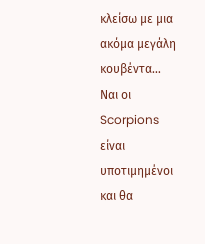κλείσω με μια ακόμα μεγάλη κουβέντα…
Ναι οι Scorpions είναι υποτιμημένοι και θα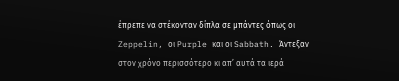έπρεπε να στέκονταν δίπλα σε μπάντες όπως οι Zeppelin, οι Purple και οι Sabbath. Άντεξαν στον χρόνο περισσότερο κι απ’ αυτά τα ιερά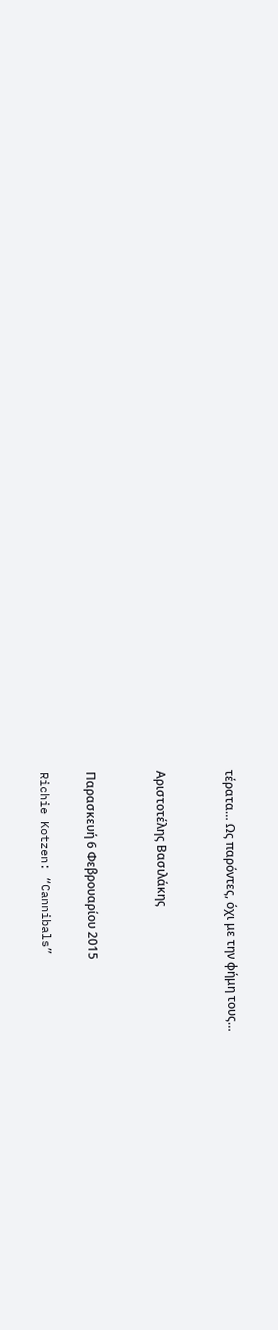τέρατα… Ως παρόντες, όχι με την φήμη τους…


Αριστοτέλης Βασιλάκης


Παρασκευή 6 Φεβρουαρίου 2015

Richie Kotzen: “Cannibals”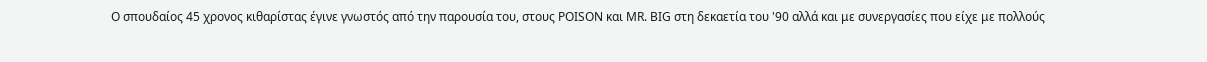Ο σπουδαίος 45 χρονος κιθαρίστας έγινε γνωστός από την παρουσία του, στους POISON και MR. BIG στη δεκαετία του '90 αλλά και με συνεργασίες που είχε με πολλούς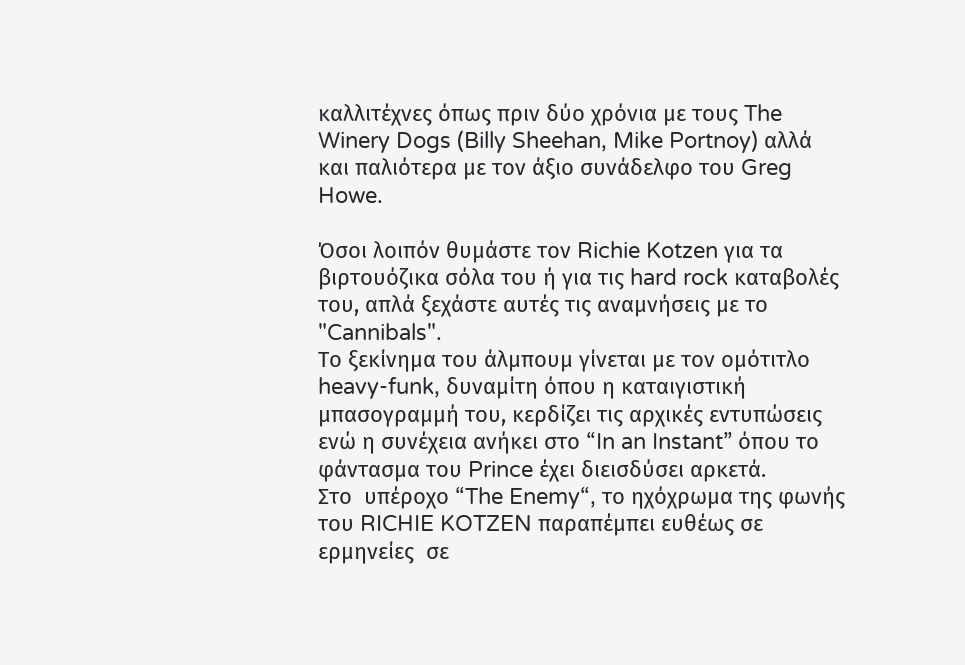καλλιτέχνες όπως πριν δύο χρόνια με τους The Winery Dogs (Billy Sheehan, Mike Portnoy) αλλά και παλιότερα με τον άξιο συνάδελφο του Greg Howe.

Όσοι λοιπόν θυμάστε τον Richie Kotzen για τα βιρτουόζικα σόλα του ή για τις hard rock καταβολές του, απλά ξεχάστε αυτές τις αναμνήσεις με το "Cannibals".
Το ξεκίνημα του άλμπουμ γίνεται με τον ομότιτλο  heavy-funk, δυναμίτη όπου η καταιγιστική μπασογραμμή του, κερδίζει τις αρχικές εντυπώσεις ενώ η συνέχεια ανήκει στο “In an Instant” όπου το φάντασμα του Prince έχει διεισδύσει αρκετά.
Στο  υπέροχο “The Enemy“, το ηχόχρωμα της φωνής του RICHIE KOTZEN παραπέμπει ευθέως σε  ερμηνείες  σε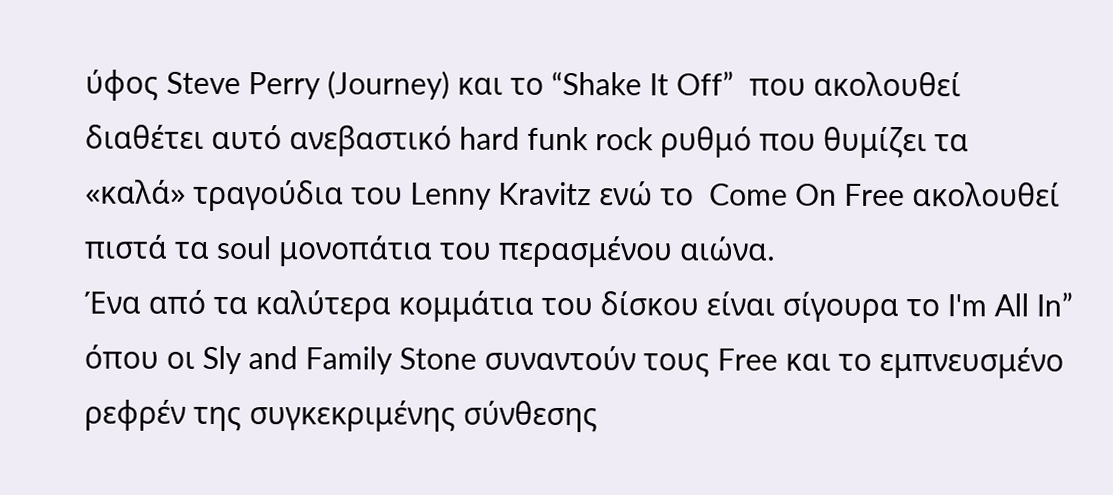ύφος Steve Perry (Journey) και το “Shake It Off”  που ακολουθεί διαθέτει αυτό ανεβαστικό hard funk rock ρυθμό που θυμίζει τα «καλά» τραγούδια του Lenny Kravitz ενώ το  Come On Free ακολουθεί πιστά τα soul μονοπάτια του περασμένου αιώνα.
Ένα από τα καλύτερα κομμάτια του δίσκου είναι σίγουρα το I'm All In” όπου οι Sly and Family Stone συναντούν τους Free και το εμπνευσμένο ρεφρέν της συγκεκριμένης σύνθεσης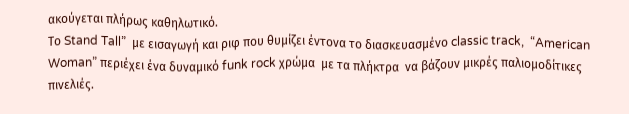ακούγεται πλήρως καθηλωτικό.
Το Stand Tall”  με εισαγωγή και ριφ που θυμίζει έντονα το διασκευασμένο classic track,  “American Woman” περιέχει ένα δυναμικό funk rock χρώμα  με τα πλήκτρα  να βάζουν μικρές παλιομοδίτικες  πινελιές.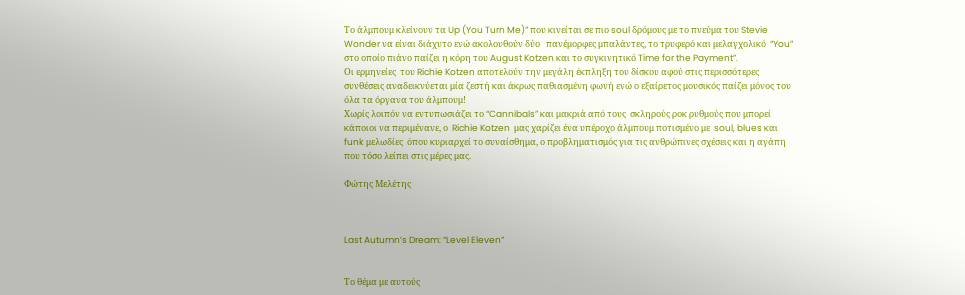Το άλμπουμ κλείνoυν τα Up (You Turn Me)” που κινείται σε πιο soul δρόμους με το πνεύμα του Stevie Wonder να είναι διάχυτο ενώ ακολουθούν δύο   πανέμορφες μπαλάντες, το τρυφερό και μελαγχολικό  “You”  στο οποίο πιάνο παίζει η κόρη του August Kotzen και το συγκινητικό Time for the Payment”.
Οι ερμηνείες  του Richie Kotzen αποτελούν την μεγάλη έκπληξη του δίσκου αφού στις περισσότερες συνθέσεις αναδεικνύεται μία ζεστή και άκρως παθιασμένη φωνή ενώ ο εξαίρετος μουσικός παίζει μόνος του όλα τα όργανα του άλμπουμ!
Χωρίς λοιπόν να εντυπωσιάζει το “Cannibals” και μακριά από τους  σκληρούς ροκ ρυθμούς που μπορεί κάποιοι να περιμένανε, ο  Richie Kotzen  μας χαρίζει ένα υπέροχο άλμπουμ ποτισμένο με  soul, blues και funk μελωδίες  όπου κυριαρχεί το συναίσθημα, ο προβληματισμός για τις ανθρώπινες σχέσεις και η αγάπη που τόσο λείπει στις μέρες μας.

Φώτης Μελέτης



Last Autumn’s Dream: “Level Eleven”


Το θέμα με αυτούς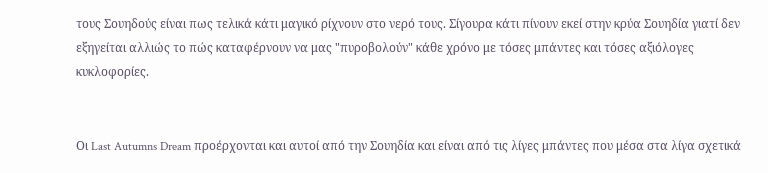τους Σουηδούς είναι πως τελικά κάτι μαγικό ρίχνουν στο νερό τους. Σίγουρα κάτι πίνουν εκεί στην κρύα Σουηδία γιατί δεν εξηγείται αλλιώς το πώς καταφέρνουν να μας "πυροβολούν" κάθε χρόνο με τόσες μπάντες και τόσες αξιόλογες κυκλοφορίες.


Οι Last Autumns Dream προέρχονται και αυτοί από την Σουηδία και είναι από τις λίγες μπάντες που μέσα στα λίγα σχετικά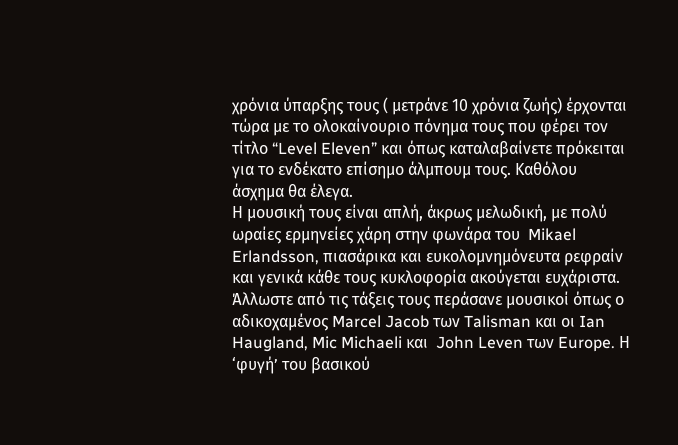χρόνια ύπαρξης τους ( μετράνε 10 χρόνια ζωής) έρχονται τώρα με το ολοκαίνουριο πόνημα τους που φέρει τον τίτλο “Level Eleven” και όπως καταλαβαίνετε πρόκειται για το ενδέκατο επίσημο άλμπουμ τους. Καθόλου άσχημα θα έλεγα.
Η μουσική τους είναι απλή, άκρως μελωδική, με πολύ ωραίες ερμηνείες χάρη στην φωνάρα του  Mikael Erlandsson, πιασάρικα και ευκολομνημόνευτα ρεφραίν και γενικά κάθε τους κυκλοφορία ακούγεται ευχάριστα.  Άλλωστε από τις τάξεις τους περάσανε μουσικοί όπως ο αδικοχαμένος Marcel Jacob των Talisman και οι Ian Haugland, Mic Michaeli και  John Leven των Europe. Η ‘φυγή’ του βασικού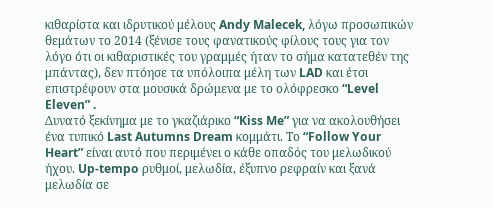κιθαρίστα και ιδρυτικού μέλους Andy Malecek, λόγω προσωπικών θεμάτων το 2014 (ξένισε τους φανατικούς φίλους τους για τον λόγο ότι οι κιθαριστικές του γραμμές ήταν το σήμα κατατεθέν της μπάντας), δεν πτόησε τα υπόλοιπα μέλη των LAD και έτσι επιστρέφουν στα μουσικά δρώμενα με το ολόφρεσκο “Level Eleven” .
Δυνατό ξεκίνημα με το γκαζιάρικο “Kiss Me” για να ακολουθήσει ένα τυπικό Last Autumns Dream κομμάτι. Το “Follow Your Heart” είναι αυτό που περιμένει ο κάθε οπαδός του μελωδικού ήχου. Up-tempo ρυθμοί, μελωδία, έξυπνο ρεφραίν και ξανά μελωδία σε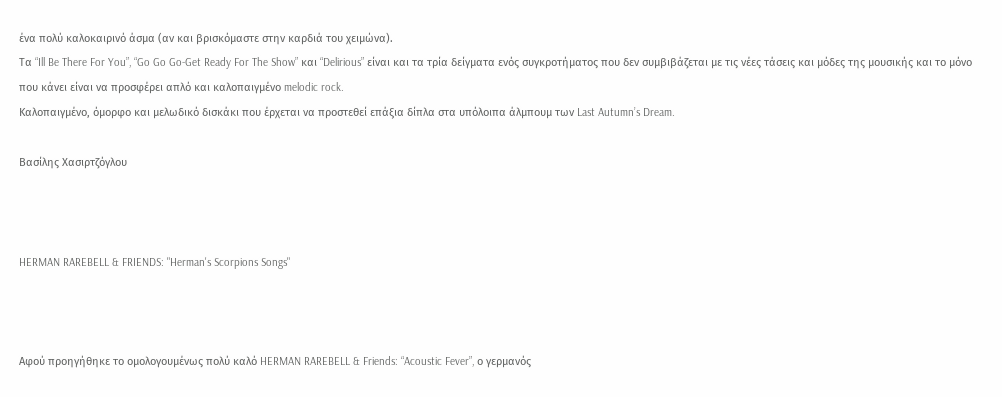ένα πολύ καλοκαιρινό άσμα (αν και βρισκόμαστε στην καρδιά του χειμώνα).
Τα “Ill Be There For You”, “Go Go Go-Get Ready For The Show” και “Delirious” είναι και τα τρία δείγματα ενός συγκροτήματος που δεν συμβιβάζεται με τις νέες τάσεις και μόδες της μουσικής και το μόνο που κάνει είναι να προσφέρει απλό και καλοπαιγμένο melodic rock.
Καλοπαιγμένο, όμορφο και μελωδικό δισκάκι που έρχεται να προστεθεί επάξια δίπλα στα υπόλοιπα άλμπουμ των Last Autumn’s Dream.

Βασίλης Χασιρτζόγλου



HERMAN RAREBELL & FRIENDS: "Herman's Scorpions Songs"



Αφού προηγήθηκε το ομολογουμένως πολύ καλό HERMAN RAREBELL & Friends: “Acoustic Fever”, ο γερμανός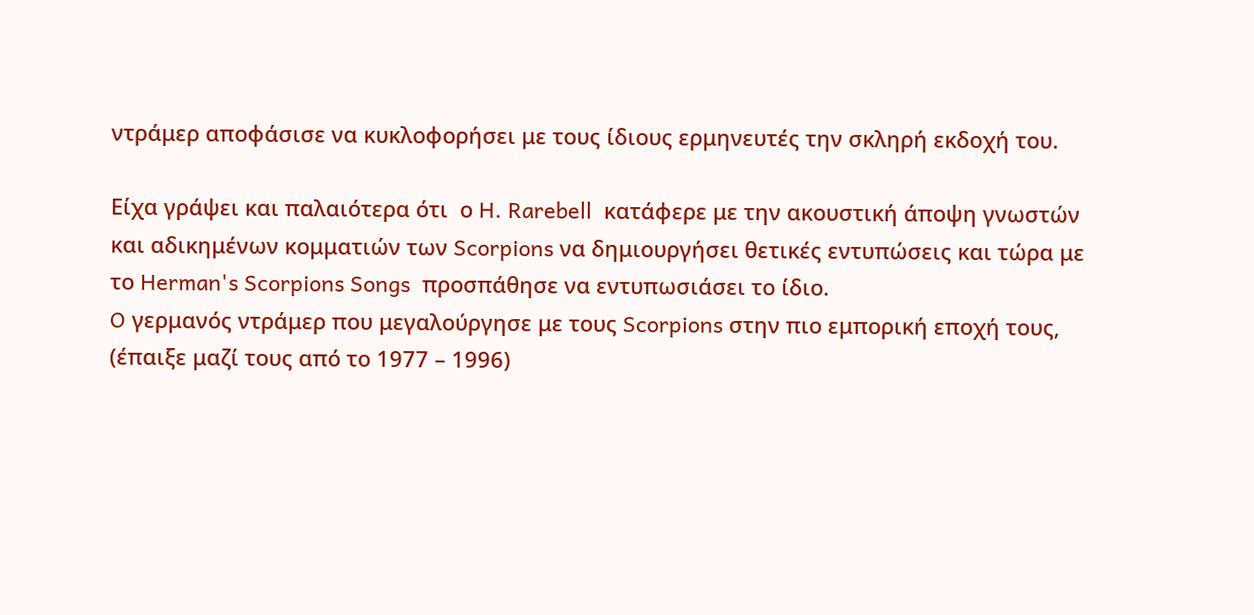ντράμερ αποφάσισε να κυκλοφορήσει με τους ίδιους ερμηνευτές την σκληρή εκδοχή του.

Είχα γράψει και παλαιότερα ότι  ο H. Rarebell  κατάφερε με την ακουστική άποψη γνωστών και αδικημένων κομματιών των Scorpions να δημιουργήσει θετικές εντυπώσεις και τώρα με το Herman's Scorpions Songs  προσπάθησε να εντυπωσιάσει το ίδιο.
O γερμανός ντράμερ που μεγαλούργησε με τους Scorpions στην πιο εμπορική εποχή τους, (έπαιξε μαζί τους από το 1977 – 1996)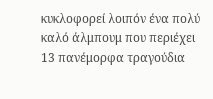κυκλοφορεί λοιπόν ένα πολύ καλό άλμπουμ που περιέχει 13 πανέμορφα τραγούδια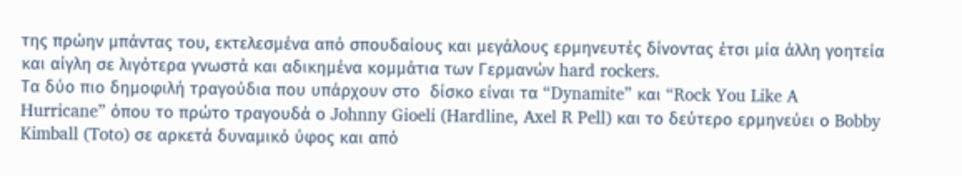της πρώην μπάντας του, εκτελεσμένα από σπουδαίους και μεγάλους ερμηνευτές δίνοντας έτσι μία άλλη γοητεία και αίγλη σε λιγότερα γνωστά και αδικημένα κομμάτια των Γερμανών hard rockers.
Τα δύο πιο δημοφιλή τραγούδια που υπάρχουν στο  δίσκο είναι τα “Dynamite” και “Rock You Like A Hurricane” όπου το πρώτο τραγουδά ο Johnny Gioeli (Hardline, Axel R Pell) και το δεύτερο ερμηνεύει ο Bobby Kimball (Toto) σε αρκετά δυναμικό ύφος και από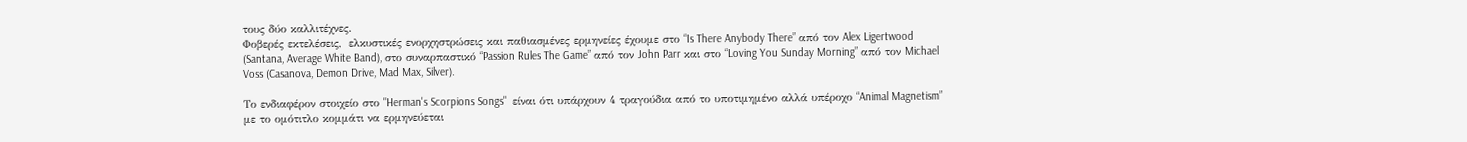τους δύο καλλιτέχνες.
Φοβερές εκτελέσεις,  ελκυστικές ενορχηστρώσεις και παθιασμένες ερμηνείες έχουμε στο “Is There Anybody There” από τον Alex Ligertwood (Santana, Average White Band), στο συναρπαστικό “Passion Rules The Game” από τον John Parr και στο “Loving You Sunday Morning” από τον Michael Voss (Casanova, Demon Drive, Mad Max, Silver).

Το ενδιαφέρον στοιχείο στο "Herman's Scorpions Songs"  είναι ότι υπάρχουν 4 τραγούδια από το υποτιμημένο αλλά υπέροχο “Animal Magnetism” με το ομότιτλο κομμάτι να ερμηνεύεται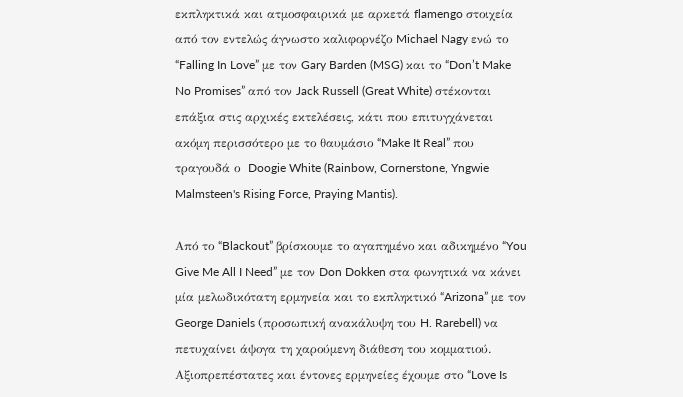εκπληκτικά και ατμοσφαιρικά με αρκετά flamengo στοιχεία από τον εντελώς άγνωστο καλιφορνέζο Michael Nagy ενώ το “Falling In Love” με τον Gary Barden (MSG) και το “Don’t Make No Promises” από τον Jack Russell (Great White) στέκονται επάξια στις αρχικές εκτελέσεις, κάτι που επιτυγχάνεται ακόμη περισσότερο με το θαυμάσιο “Make It Real” που τραγουδά ο  Doogie White (Rainbow, Cornerstone, Yngwie Malmsteen's Rising Force, Praying Mantis).

Από το “Blackout” βρίσκουμε το αγαπημένο και αδικημένο “You Give Me All I Need” με τον Don Dokken στα φωνητικά να κάνει μία μελωδικότατη ερμηνεία και το εκπληκτικό “Arizona” με τον George Daniels (προσωπική ανακάλυψη του H. Rarebell) να πετυχαίνει άψογα τη χαρούμενη διάθεση του κομματιού. Αξιοπρεπέστατες και έντονες ερμηνείες έχουμε στο “Love Is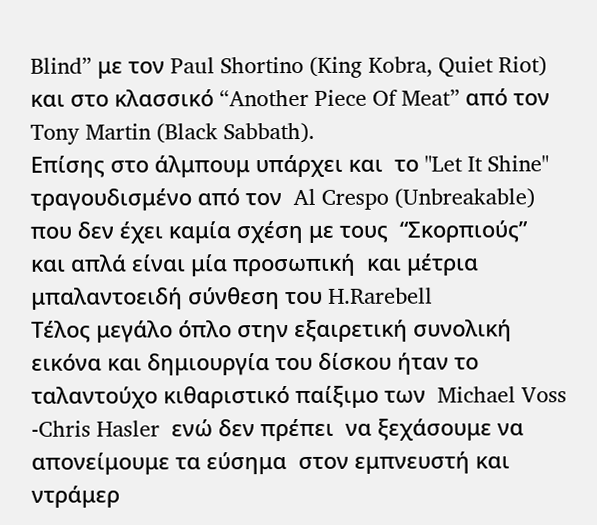Blind” με τον Paul Shortino (King Kobra, Quiet Riot) και στο κλασσικό “Another Piece Of Meat” από τον Tony Martin (Black Sabbath).
Επίσης στο άλμπουμ υπάρχει και  το "Let It Shine"  τραγουδισμένο από τον  Al Crespo (Unbreakable) που δεν έχει καμία σχέση με τους  “Σκορπιούς”  και απλά είναι μία προσωπική  και μέτρια  μπαλαντοειδή σύνθεση του H.Rarebell
Τέλος μεγάλο όπλο στην εξαιρετική συνολική εικόνα και δημιουργία του δίσκου ήταν το ταλαντούχο κιθαριστικό παίξιμο των  Michael Voss -Chris Hasler  ενώ δεν πρέπει  να ξεχάσουμε να απονείμουμε τα εύσημα  στον εμπνευστή και ντράμερ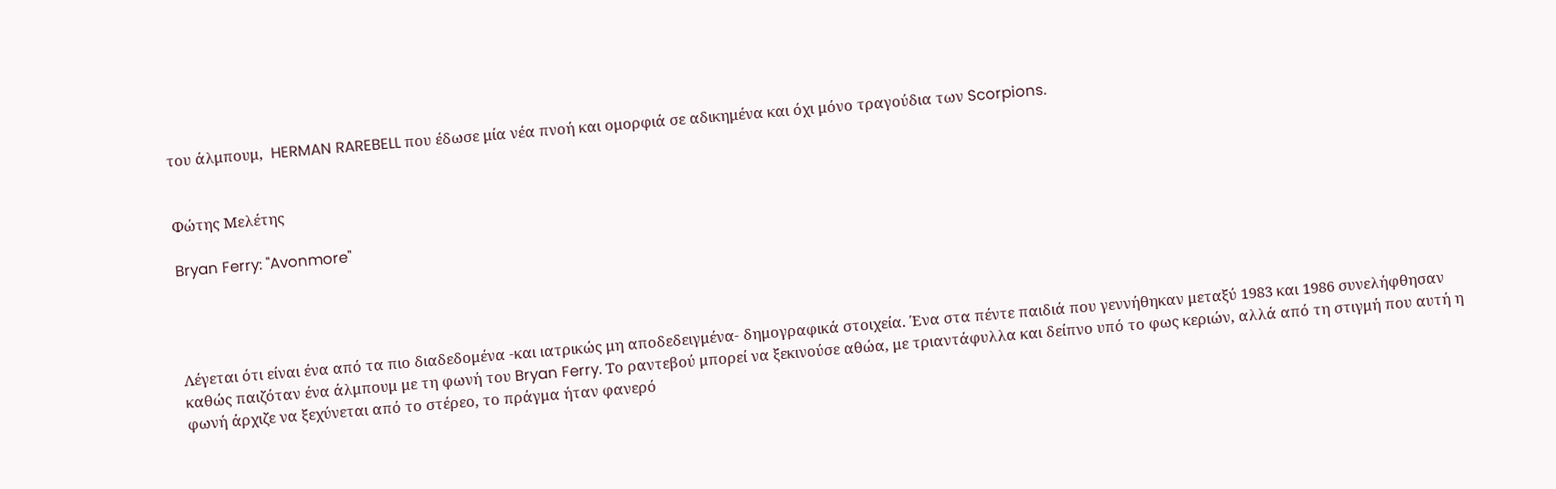του άλμπουμ,  HERMAN RAREBELL που έδωσε μία νέα πνοή και ομορφιά σε αδικημένα και όχι μόνο τραγούδια των Scorpions.


Φώτης Μελέτης

Bryan Ferry: "Avonmore"




Λέγεται ότι είναι ένα από τα πιο διαδεδομένα -και ιατρικώς μη αποδεδειγμένα- δημογραφικά στοιχεία. Ένα στα πέντε παιδιά που γεννήθηκαν μεταξύ 1983 και 1986 συνελήφθησαν καθώς παιζόταν ένα άλμπουμ με τη φωνή του Bryan Ferry. Το ραντεβού μπορεί να ξεκινούσε αθώα, με τριαντάφυλλα και δείπνο υπό το φως κεριών, αλλά από τη στιγμή που αυτή η φωνή άρχιζε να ξεχύνεται από το στέρεο, το πράγμα ήταν φανερό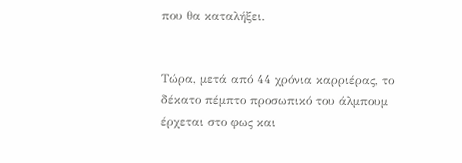που θα καταλήξει.


Τώρα, μετά από 44 χρόνια καρριέρας, το δέκατο πέμπτο προσωπικό του άλμπουμ έρχεται στο φως και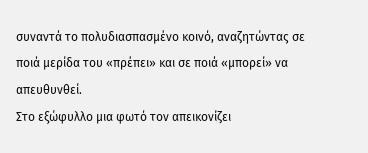συναντά το πολυδιασπασμένο κοινό, αναζητώντας σε ποιά μερίδα του «πρέπει» και σε ποιά «μπορεί» να απευθυνθεί.
Στο εξώφυλλο μια φωτό τον απεικονίζει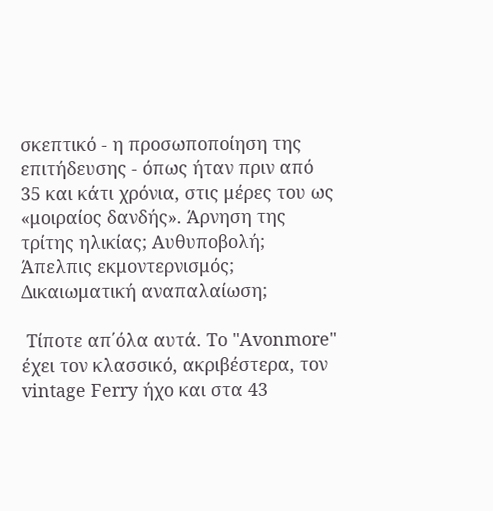σκεπτικό - η προσωποποίηση της επιτήδευσης - όπως ήταν πριν από 35 και κάτι χρόνια, στις μέρες του ως «μοιραίος δανδής». Άρνηση της τρίτης ηλικίας; Αυθυποβολή; Άπελπις εκμοντερνισμός; Δικαιωματική αναπαλαίωση;

 Τίποτε απ΄όλα αυτά. Το "Avonmore" έχει τον κλασσικό, ακριβέστερα, τον vintage Ferry ήχο και στα 43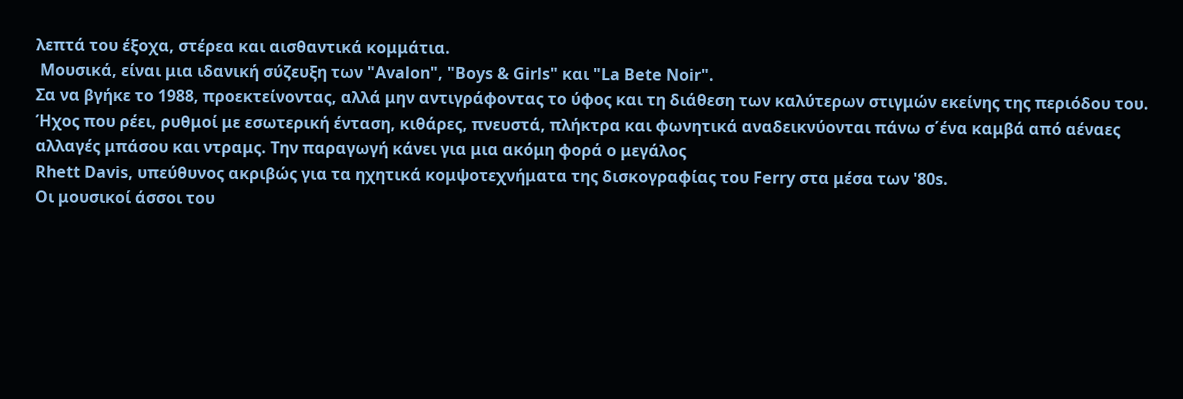λεπτά του έξοχα, στέρεα και αισθαντικά κομμάτια.
 Μουσικά, είναι μια ιδανική σύζευξη των "Avalon", "Boys & Girls" και "La Bete Noir".
Σα να βγήκε το 1988, προεκτείνοντας, αλλά μην αντιγράφοντας το ύφος και τη διάθεση των καλύτερων στιγμών εκείνης της περιόδου του. Ήχος που ρέει, ρυθμοί με εσωτερική ένταση, κιθάρες, πνευστά, πλήκτρα και φωνητικά αναδεικνύονται πάνω σ΄ένα καμβά από αέναες αλλαγές μπάσου και ντραμς. Την παραγωγή κάνει για μια ακόμη φορά ο μεγάλος
Rhett Davis, υπεύθυνος ακριβώς για τα ηχητικά κομψοτεχνήματα της δισκογραφίας του Ferry στα μέσα των '80s.
Οι μουσικοί άσσοι του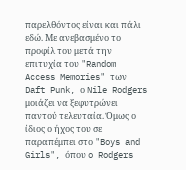παρελθόντος είναι και πάλι εδώ. Με ανεβασμένο το προφίλ του μετά την επιτυχία του "Random Access Memories" των Daft Punk, ο Nile Rodgers μοιάζει να ξεφυτρώνει παντού τελευταία. Όμως ο ίδιος ο ήχος του σε παραπέμπει στο "Boys and Girls", όπου o Rodgers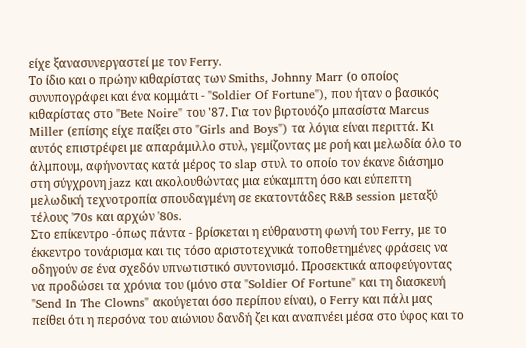είχε ξανασυνεργαστεί με τον Ferry.
Το ίδιο και ο πρώην κιθαρίστας των Smiths, Johnny Marr (ο οποίος συνυπογράφει και ένα κομμάτι - "Soldier Of Fortune"), που ήταν ο βασικός κιθαρίστας στο "Bete Noire" του '87. Για τον βιρτουόζο μπασίστα Marcus Miller (επίσης είχε παίξει στο "Girls and Boys") τα λόγια είναι περιττά. Κι αυτός επιστρέφει με απαράμιλλο στυλ, γεμίζοντας με ροή και μελωδία όλο το άλμπουμ, αφήνοντας κατά μέρος το slap στυλ το οποίο τον έκανε διάσημο στη σύγχρονη jazz και ακολουθώντας μια εύκαμπτη όσο και εύπεπτη μελωδική τεχνοτροπία σπουδαγμένη σε εκατοντάδες R&B session μεταξύ τέλους '70s και αρχών '80s.
Στο επίκεντρο -όπως πάντα - βρίσκεται η εύθραυστη φωνή του Ferry, με το έκκεντρο τονάρισμα και τις τόσο αριστοτεχνικά τοποθετημένες φράσεις να οδηγούν σε ένα σχεδόν υπνωτιστικό συντονισμό. Προσεκτικά αποφεύγοντας να προδώσει τα χρόνια του (μόνο στα "Soldier Of Fortune" και τη διασκευή "Send In The Clowns" ακούγεται όσο περίπου είναι), ο Ferry και πάλι μας πείθει ότι η περσόνα του αιώνιου δανδή ζει και αναπνέει μέσα στο ύφος και το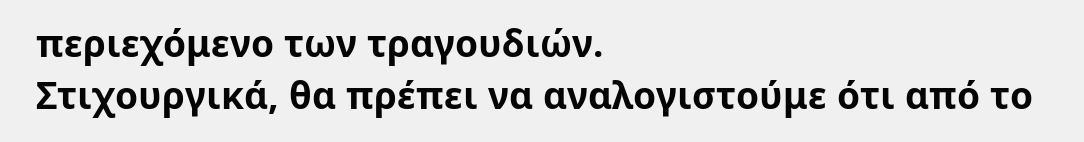περιεχόμενο των τραγουδιών.
Στιχουργικά, θα πρέπει να αναλογιστούμε ότι από το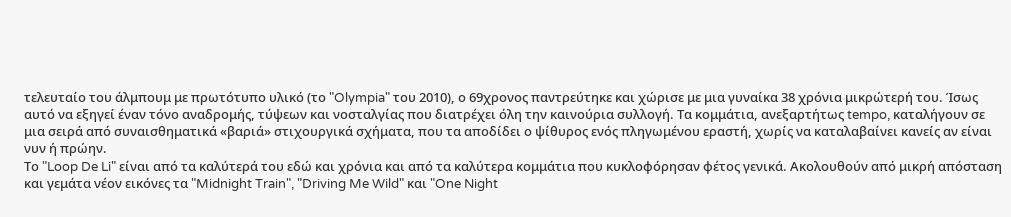τελευταίο του άλμπουμ με πρωτότυπο υλικό (το "Olympia" του 2010), ο 69χρονος παντρεύτηκε και χώρισε με μια γυναίκα 38 χρόνια μικρώτερή του. Ίσως αυτό να εξηγεί έναν τόνο αναδρομής, τύψεων και νοσταλγίας που διατρέχει όλη την καινούρια συλλογή. Τα κομμάτια, ανεξαρτήτως tempo, καταλήγουν σε μια σειρά από συναισθηματικά «βαριά» στιχουργικά σχήματα, που τα αποδίδει ο ψίθυρος ενός πληγωμένου εραστή, χωρίς να καταλαβαίνει κανείς αν είναι νυν ή πρώην.
Το "Loop De Li" είναι από τα καλύτερά του εδώ και χρόνια και από τα καλύτερα κομμάτια που κυκλοφόρησαν φέτος γενικά. Ακολουθούν από μικρή απόσταση και γεμάτα νέον εικόνες τα "Midnight Train", "Driving Me Wild" και "One Night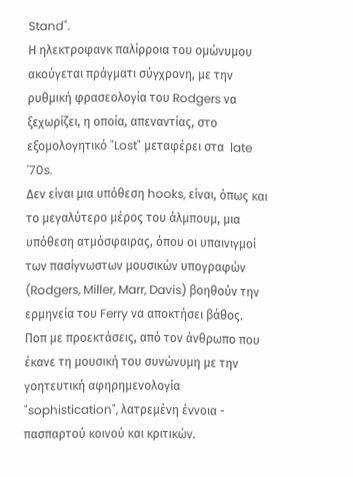Stand".
Η ηλεκτροφανκ παλίρροια του ομώνυμου ακούγεται πράγματι σύγχρονη, με την ρυθμική φρασεολογία του Rodgers να ξεχωρίζει, η οποία, απεναντίας, στο εξομολογητικό "Lost" μεταφέρει στα  late '70s.
Δεν είναι μια υπόθεση hooks, είναι, όπως και το μεγαλύτερο μέρος του άλμπουμ, μια υπόθεση ατμόσφαιρας, όπου οι υπαινιγμοί των πασίγνωστων μουσικών υπογραφών (Rodgers, Miller, Marr, Davis) βοηθούν την ερμηνεία του Ferry να αποκτήσει βάθος. Ποπ με προεκτάσεις, από τον άνθρωπο που έκανε τη μουσική του συνώνυμη με την γοητευτική αφηρημενολογία "sophistication", λατρεμένη έννοια - πασπαρτού κοινού και κριτικών.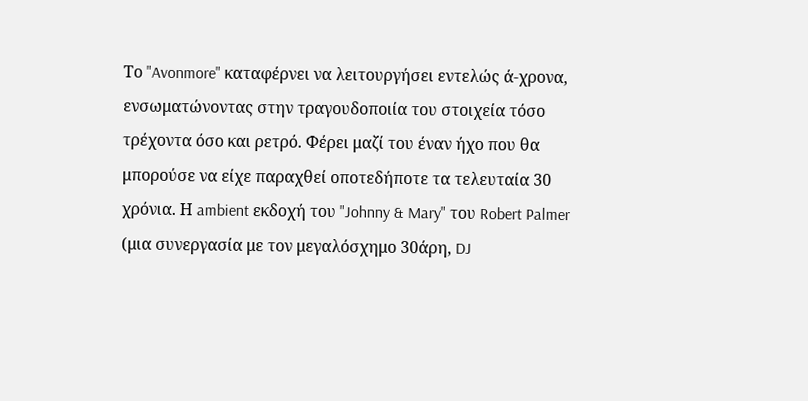Το "Avonmore" καταφέρνει να λειτουργήσει εντελώς ά-χρονα, ενσωματώνοντας στην τραγουδοποιία του στοιχεία τόσο τρέχοντα όσο και ρετρό. Φέρει μαζί του έναν ήχο που θα μπορούσε να είχε παραχθεί οποτεδήποτε τα τελευταία 30 χρόνια. Η ambient εκδοχή του "Johnny & Mary" του Robert Palmer (μια συνεργασία με τον μεγαλόσχημο 30άρη, DJ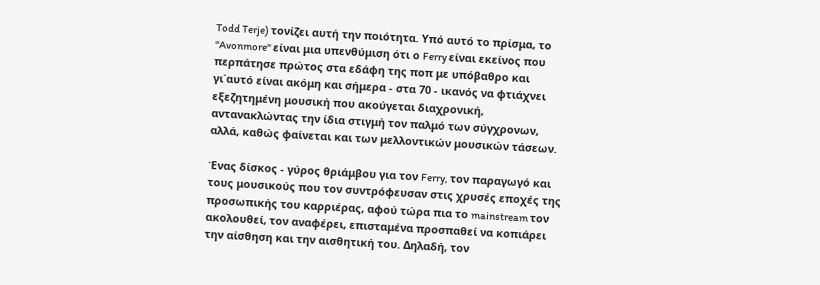Todd Terje) τονίζει αυτή την ποιότητα. Υπό αυτό το πρίσμα, το "Avonmore" είναι μια υπενθύμιση ότι ο Ferry είναι εκείνος που περπάτησε πρώτος στα εδάφη της ποπ με υπόβαθρο και γι΄αυτό είναι ακόμη και σήμερα - στα 70 - ικανός να φτιάχνει εξεζητημένη μουσική που ακούγεται διαχρονική, αντανακλώντας την ίδια στιγμή τον παλμό των σύγχρονων, αλλά, καθώς φαίνεται και των μελλοντικών μουσικών τάσεων.

Ένας δίσκος - γύρος θριάμβου για τον Ferry, τον παραγωγό και τους μουσικούς που τον συντρόφευσαν στις χρυσές εποχές της προσωπικής του καρριέρας, αφού τώρα πια το mainstream τον ακολουθεί, τον αναφέρει, επισταμένα προσπαθεί να κοπιάρει την αίσθηση και την αισθητική του. Δηλαδή, τον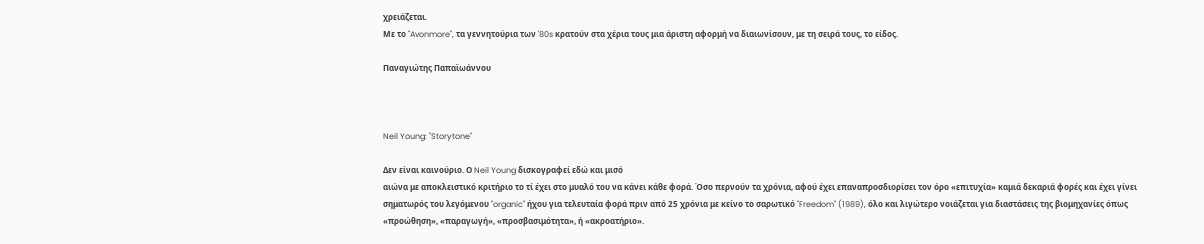χρειάζεται.
Με το "Avonmore", τα γεννητούρια των '80s κρατούν στα χέρια τους μια άριστη αφορμή να διαιωνίσουν, με τη σειρά τους, το είδος.

Παναγιώτης Παπαϊωάννου



Neil Young: "Storytone"

Δεν είναι καινούριο. Ο Neil Young δισκογραφεί εδώ και μισό
αιώνα με αποκλειστικό κριτήριο το τί έχει στο μυαλό του να κάνει κάθε φορά. Όσο περνούν τα χρόνια, αφού έχει επαναπροσδιορίσει τον όρο «επιτυχία» καμιά δεκαριά φορές και έχει γίνει σηματωρός του λεγόμενου "organic" ήχου για τελευταία φορά πριν από 25 χρόνια με κείνο το σαρωτικό "Freedom" (1989), όλο και λιγώτερο νοιάζεται για διαστάσεις της βιομηχανίες όπως «προώθηση», «παραγωγή», «προσβασιμότητα», ή «ακροατήριο».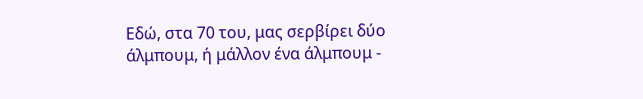Εδώ, στα 70 του, μας σερβίρει δύο άλμπουμ, ή μάλλον ένα άλμπουμ -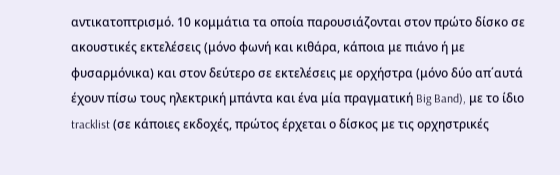αντικατοπτρισμό. 10 κομμάτια τα οποία παρουσιάζονται στον πρώτο δίσκο σε ακουστικές εκτελέσεις (μόνο φωνή και κιθάρα, κάποια με πιάνο ή με φυσαρμόνικα) και στον δεύτερο σε εκτελέσεις με ορχήστρα (μόνο δύο απ΄αυτά έχουν πίσω τους ηλεκτρική μπάντα και ένα μία πραγματική Big Band), με το ίδιο tracklist (σε κάποιες εκδοχές, πρώτος έρχεται ο δίσκος με τις ορχηστρικές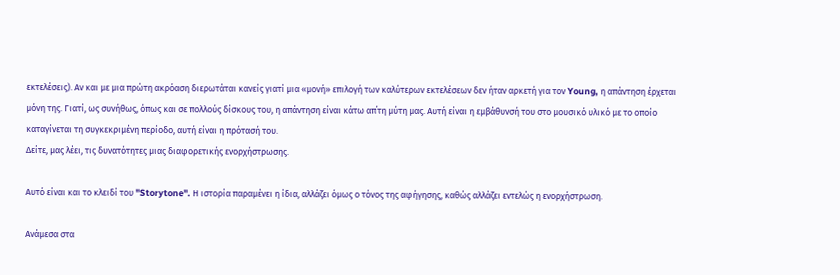εκτελέσεις). Αν και με μια πρώτη ακρόαση διερωτάται κανείς γιατί μια «μονή» επιλογή των καλύτερων εκτελέσεων δεν ήταν αρκετή για τον Young, η απάντηση έρχεται μόνη της. Γιατί, ως συνήθως, όπως και σε πολλούς δίσκους του, η απάντηση είναι κάτω απ΄τη μύτη μας. Αυτή είναι η εμβάθυνσή του στο μουσικό υλικό με το οποίο καταγίνεται τη συγκεκριμένη περίοδο, αυτή είναι η πρότασή του.
Δείτε, μας λέει, τις δυνατότητες μιας διαφορετικής ενορχήστρωσης.

Αυτό είναι και το κλειδί του "Storytone". Η ιστορία παραμένει η ίδια, αλλάζει όμως ο τόνος της αφήγησης, καθώς αλλάζει εντελώς η ενορχήστρωση.

Ανάμεσα στα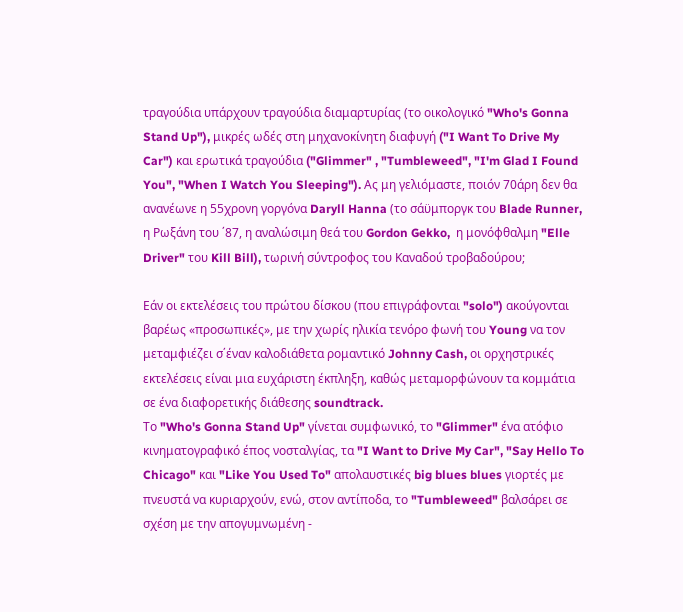τραγούδια υπάρχουν τραγούδια διαμαρτυρίας (το οικολογικό "Who's Gonna Stand Up"), μικρές ωδές στη μηχανοκίνητη διαφυγή ("I Want To Drive My Car") και ερωτικά τραγούδια ("Glimmer" , "Tumbleweed", "I'm Glad I Found You", "When I Watch You Sleeping"). Ας μη γελιόμαστε, ποιόν 70άρη δεν θα ανανέωνε η 55χρονη γοργόνα Daryll Hanna (το σάϋμποργκ του Blade Runner, η Ρωξάνη του ΄87, η αναλώσιμη θεά του Gordon Gekko,  η μονόφθαλμη "Elle Driver" του Kill Bill), τωρινή σύντροφος του Καναδού τροβαδούρου;

Εάν οι εκτελέσεις του πρώτου δίσκου (που επιγράφονται "solo") ακούγονται βαρέως «προσωπικές», με την χωρίς ηλικία τενόρο φωνή του Young να τον μεταμφιέζει σ΄έναν καλοδιάθετα ρομαντικό Johnny Cash, οι ορχηστρικές εκτελέσεις είναι μια ευχάριστη έκπληξη, καθώς μεταμορφώνουν τα κομμάτια σε ένα διαφορετικής διάθεσης soundtrack.
Το "Who's Gonna Stand Up" γίνεται συμφωνικό, το "Glimmer" ένα ατόφιο κινηματογραφικό έπος νοσταλγίας, τα "I Want to Drive My Car", "Say Hello To Chicago" και "Like You Used To" απολαυστικές big blues blues γιορτές με πνευστά να κυριαρχούν, ενώ, στον αντίποδα, το "Tumbleweed" βαλσάρει σε σχέση με την απογυμνωμένη -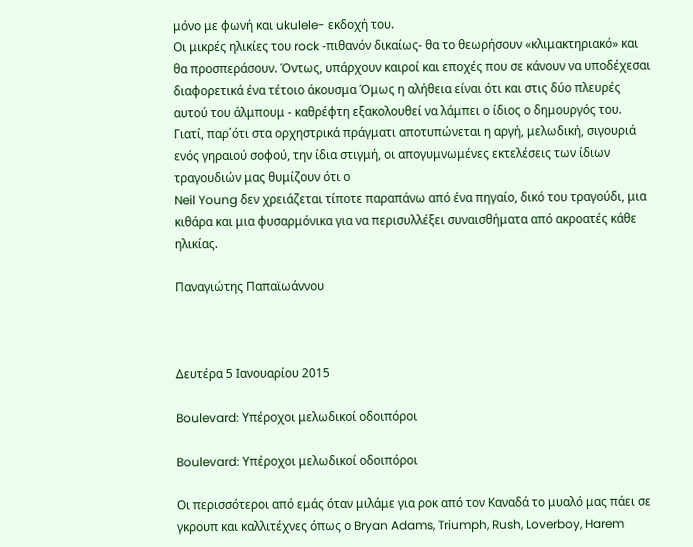μόνο με φωνή και ukulele- εκδοχή του.
Οι μικρές ηλικίες του rock -πιθανόν δικαίως- θα το θεωρήσουν «κλιμακτηριακό» και θα προσπεράσουν. Όντως, υπάρχουν καιροί και εποχές που σε κάνουν να υποδέχεσαι διαφορετικά ένα τέτοιο άκουσμα Όμως η αλήθεια είναι ότι και στις δύο πλευρές αυτού του άλμπουμ - καθρέφτη εξακολουθεί να λάμπει ο ίδιος ο δημουργός του.
Γιατί, παρ΄ότι στα ορχηστρικά πράγματι αποτυπώνεται η αργή, μελωδική, σιγουριά ενός γηραιού σοφού, την ίδια στιγμή, οι απογυμνωμένες εκτελέσεις των ίδιων τραγουδιών μας θυμίζουν ότι ο
Neil Young δεν χρειάζεται τίποτε παραπάνω από ένα πηγαίο, δικό του τραγούδι, μια κιθάρα και μια φυσαρμόνικα για να περισυλλέξει συναισθήματα από ακροατές κάθε ηλικίας.

Παναγιώτης Παπαϊωάννου



Δευτέρα 5 Ιανουαρίου 2015

Boulevard: Υπέροχοι μελωδικοί οδοιπόροι

Boulevard: Υπέροχοι μελωδικοί οδοιπόροι

Οι περισσότεροι από εμάς όταν μιλάμε για ροκ από τον Καναδά το μυαλό μας πάει σε γκρουπ και καλλιτέχνες όπως ο Bryan Adams, Triumph, Rush, Loverboy, Harem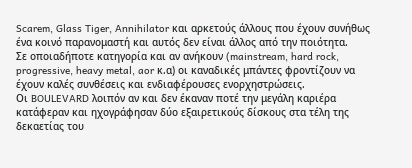Scarem, Glass Tiger, Annihilator και αρκετούς άλλους που έχουν συνήθως ένα κοινό παρανομαστή και αυτός δεν είναι άλλος από την ποιότητα.
Σε οποιαδήποτε κατηγορία και αν ανήκουν (mainstream, hard rock, progressive, heavy metal, aor κ.α) οι καναδικές μπάντες φροντίζουν να έχουν καλές συνθέσεις και ενδιαφέρουσες ενορχηστρώσεις.
Οι BOULEVARD λοιπόν αν και δεν έκαναν ποτέ την μεγάλη καριέρα κατάφεραν και ηχογράφησαν δύο εξαιρετικούς δίσκους στα τέλη της δεκαετίας του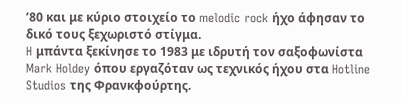’80 και με κύριo στοιχείο το melodic rock ήχο άφησαν το δικό τους ξεχωριστό στίγμα.
H μπάντα ξεκίνησε το 1983 με ιδρυτή τον σαξοφωνίστα Mark Holdey όπου εργαζόταν ως τεχνικός ήχου στα Hotline Studios της Φρανκφούρτης.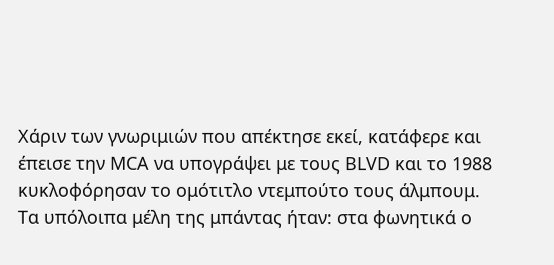Χάριν των γνωριμιών που απέκτησε εκεί, κατάφερε και έπεισε την MCA να υπογράψει με τους ΒLVD και το 1988 κυκλοφόρησαν το ομότιτλο ντεμπούτο τους άλμπουμ.
Tα υπόλοιπα μέλη της μπάντας ήταν: στα φωνητικά ο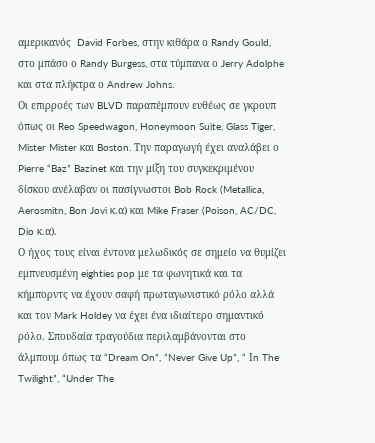αμερικανός  David Forbes, στην κιθάρα ο Randy Gould, στο μπάσο ο Randy Burgess, στα τύμπανα ο Jerry Adolphe και στα πλήκτρα ο Andrew Johns.
Oι επιρροές των BLVD παραπέμπουν ευθέως σε γκρουπ όπως οι Reo Speedwagon, Honeymoon Suite, Glass Tiger, Mister Mister και Boston. Την παραγωγή έχει αναλάβει ο Pierre “Baz” Bazinet και την μίξη του συγκεκριμένου δίσκου ανέλαβαν οι πασίγνωστοι Bob Rock (Metallica, Aerosmitn, Bon Jovi κ.α) και Mike Fraser (Poison, AC/DC, Dio κ.α).
Ο ήχος τους είναι έντονα μελωδικός σε σημείο να θυμίζει εμπνευσμένη eighties pop με τα φωνητικά και τα κήμπορντς να έχουν σαφή πρωταγωνιστικό ρόλο αλλά και τον Mark Holdey να έχει ένα ιδιαίτερο σημαντικό ρόλο. Σπουδαία τραγούδια περιλαμβάνονται στο άλμπουμ όπως τα “Dream On”, “Never Give Up”, “ Ιn The Twilight”, “Under The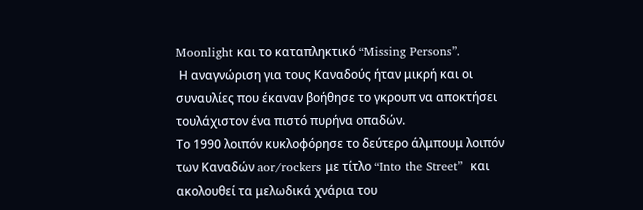Moonlight και το καταπληκτικό “Missing Persons”.
 Η αναγνώριση για τους Καναδούς ήταν μικρή και οι συναυλίες που έκαναν βοήθησε το γκρουπ να αποκτήσει τουλάχιστον ένα πιστό πυρήνα οπαδών.
Το 1990 λοιπόν κυκλοφόρησε το δεύτερο άλμπουμ λοιπόν των Καναδών aor/rockers με τίτλο “Into the Street”  και ακολουθεί τα μελωδικά χνάρια του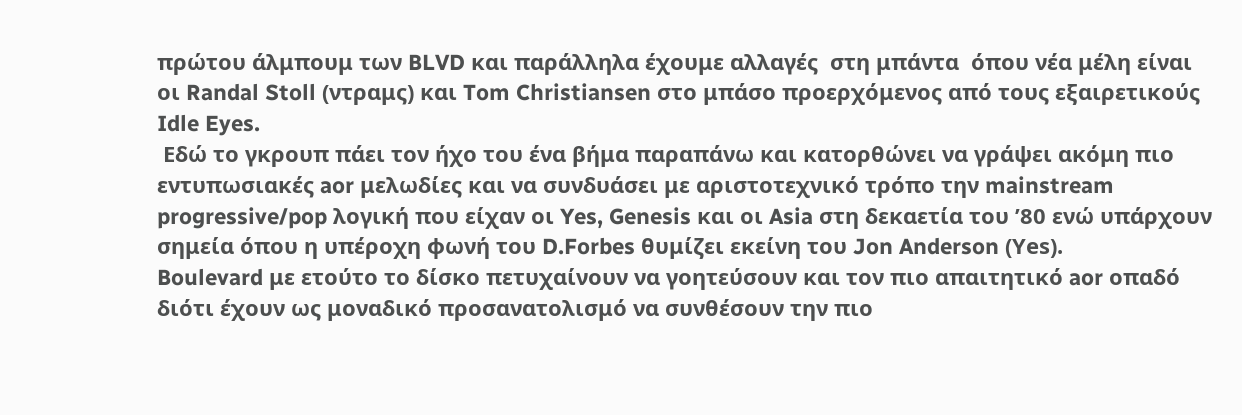πρώτου άλμπουμ των BLVD και παράλληλα έχουμε αλλαγές  στη μπάντα  όπου νέα μέλη είναι οι Randal Stoll (ντραμς) και Tom Christiansen στο μπάσο προερχόμενος από τους εξαιρετικούς Idle Eyes.
 Εδώ το γκρουπ πάει τον ήχο του ένα βήμα παραπάνω και κατορθώνει να γράψει ακόμη πιο εντυπωσιακές aor μελωδίες και να συνδυάσει με αριστοτεχνικό τρόπο την mainstream progressive/pop λογική που είχαν οι Yes, Genesis και οι Asia στη δεκαετία του ’80 ενώ υπάρχουν σημεία όπου η υπέροχη φωνή του D.Forbes θυμίζει εκείνη του Jon Anderson (Υes).
Boulevard με ετούτο το δίσκο πετυχαίνουν να γοητεύσουν και τον πιο απαιτητικό aor οπαδό διότι έχουν ως μοναδικό προσανατολισμό να συνθέσουν την πιο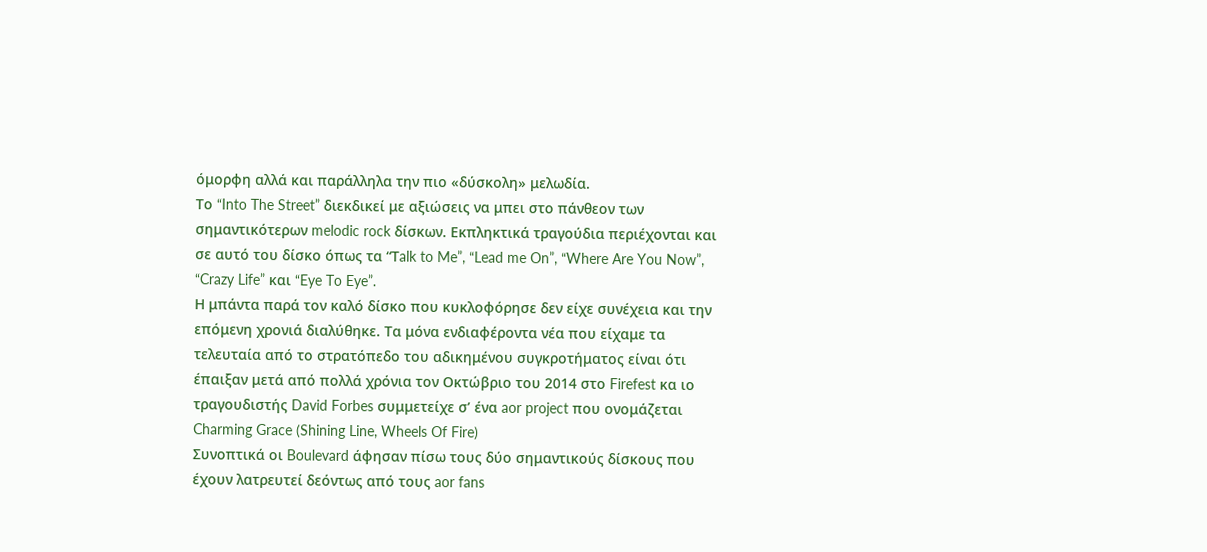όμορφη αλλά και παράλληλα την πιο «δύσκολη» μελωδία.
Το “Into The Street” διεκδικεί με αξιώσεις να μπει στο πάνθεον των σημαντικότερων melodic rock δίσκων. Εκπληκτικά τραγούδια περιέχονται και σε αυτό του δίσκο όπως τα “Τalk to Me”, “Lead me On”, “Where Are You Now”, “Crazy Life” και “Eye To Eye”.
Η μπάντα παρά τον καλό δίσκο που κυκλοφόρησε δεν είχε συνέχεια και την επόμενη χρονιά διαλύθηκε. Τα μόνα ενδιαφέροντα νέα που είχαμε τα τελευταία από το στρατόπεδο του αδικημένου συγκροτήματος είναι ότι έπαιξαν μετά από πολλά χρόνια τον Οκτώβριο του 2014 στο Firefest κα ιο τραγουδιστής David Forbes συμμετείχε σ’ ένα aor project που ονομάζεται Charming Grace (Shining Line, Wheels Of Fire)
Συνοπτικά οι Boulevard άφησαν πίσω τους δύο σημαντικούς δίσκους που έχουν λατρευτεί δεόντως από τους aor fans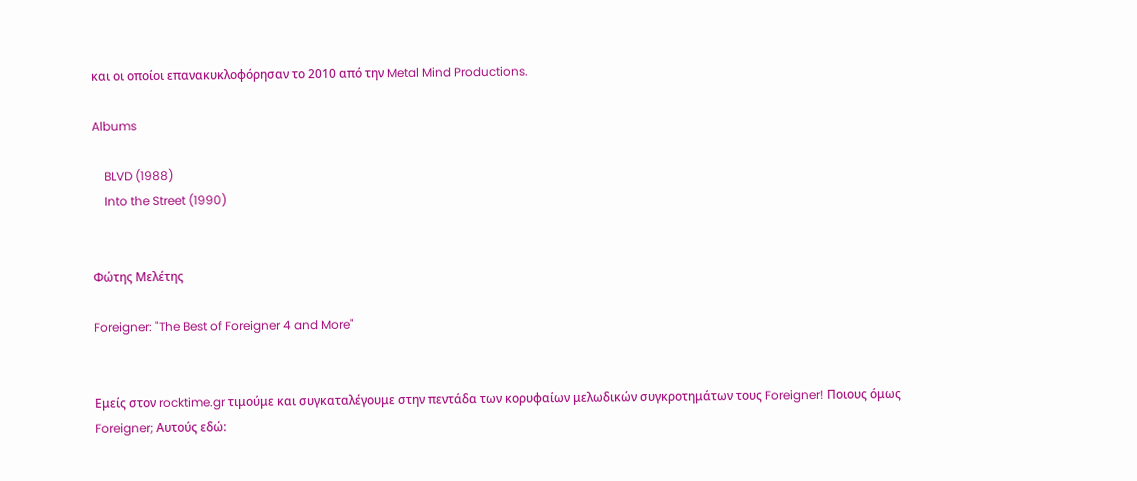και οι οποίοι επανακυκλοφόρησαν το 2010 από την Metal Mind Productions.

Albums

    BLVD (1988)
    Into the Street (1990)


Φώτης Μελέτης

Foreigner: "The Best of Foreigner 4 and More"


Εμείς στον rocktime.gr τιμούμε και συγκαταλέγουμε στην πεντάδα των κορυφαίων μελωδικών συγκροτημάτων τους Foreigner! Ποιους όμως Foreigner; Αυτούς εδώ: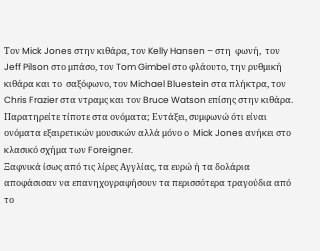Tον Mick Jones στην κιθάρα, τον Kelly Hansen – στη  φωνή,  τον Jeff Pilson στο μπάσο, τον Tom Gimbel στο φλάουτο, την ρυθμική κιθάρα και το  σαξόφωνο, τον Michael Bluestein στα πλήκτρα, τον Chris Frazier στα ντραμς και τον Bruce Watson επίσης στην κιθάρα.
Παρατηρείτε τίποτε στα ονόματα; Εντάξει, συμφωνώ ότι είναι ονόματα εξαιρετικών μουσικών αλλά μόνο ο  Mick Jones ανήκει στο κλασικό σχήμα των Foreigner.
Ξαφνικά ίσως από τις λίρες Αγγλίας, τα ευρώ ή τα δολάρια  αποφάσισαν να επανηχογραφήσουν τα περισσότερα τραγούδια από το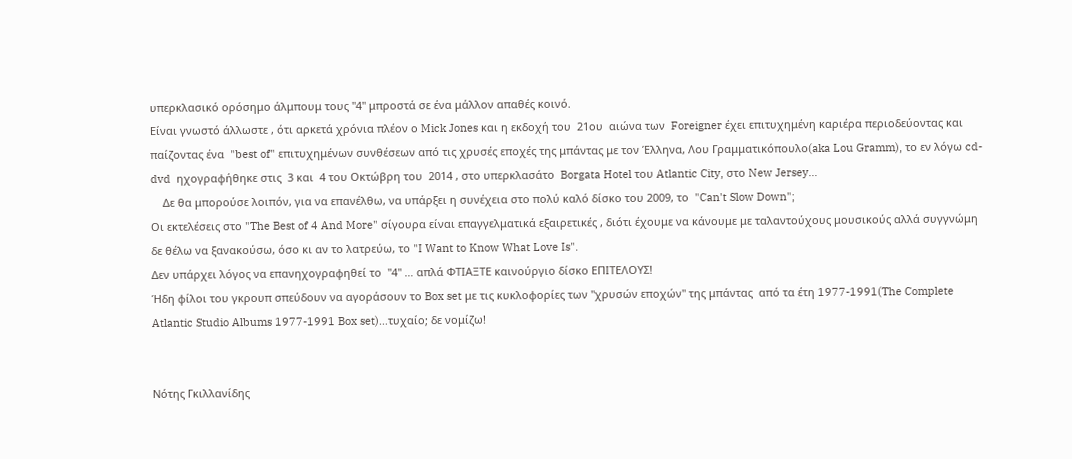υπερκλασικό ορόσημο άλμπουμ τους "4" μπροστά σε ένα μάλλον απαθές κοινό.
Είναι γνωστό άλλωστε , ότι αρκετά χρόνια πλέον ο Mick Jones και η εκδοχή του  21ου  αιώνα των  Foreigner έχει επιτυχημένη καριέρα περιοδεύοντας και παίζοντας ένα  "best of" επιτυχημένων συνθέσεων από τις χρυσές εποχές της μπάντας με τον Έλληνα, Λου Γραμματικόπουλο(aka Lou Gramm), το εν λόγω cd-dvd  ηχογραφήθηκε στις  3 και  4 του Οκτώβρη του  2014 , στο υπερκλασάτο  Borgata Hotel του Atlantic City, στο New Jersey…
    Δε θα μπορούσε λοιπόν, για να επανέλθω, να υπάρξει η συνέχεια στο πολύ καλό δίσκο του 2009, το  "Can't Slow Down";
Οι εκτελέσεις στο "The Best of 4 And More" σίγουρα είναι επαγγελματικά εξαιρετικές , διότι έχουμε να κάνουμε με ταλαντούχους μουσικούς αλλά συγγνώμη δε θέλω να ξανακούσω, όσο κι αν το λατρεύω, το "I Want to Know What Love Is".
Δεν υπάρχει λόγος να επανηχογραφηθεί το  "4" … απλά ΦΤΙΑΞΤΕ καινούργιο δίσκο ΕΠΙΤΕΛΟΥΣ!
Ήδη φίλοι του γκρουπ σπεύδουν να αγοράσουν το Box set με τις κυκλοφορίες των "χρυσών εποχών" της μπάντας  από τα έτη 1977-1991(The Complete Atlantic Studio Albums 1977-1991 Box set)…τυχαίο; δε νομίζω!


Nότης Γκιλλανίδης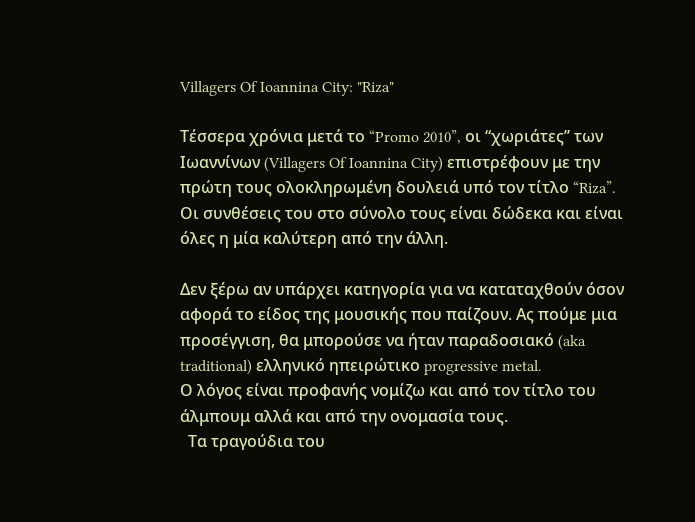Villagers Of Ioannina City: "Riza"

Τέσσερα χρόνια μετά το “Promo 2010”, οι “χωριάτες’’ των
Ιωαννίνων (Villagers Of Ioannina City) επιστρέφουν με την πρώτη τους ολοκληρωμένη δουλειά υπό τον τίτλο “Riza”. Οι συνθέσεις του στο σύνολο τους είναι δώδεκα και είναι όλες η μία καλύτερη από την άλλη.

Δεν ξέρω αν υπάρχει κατηγορία για να καταταχθούν όσον αφορά το είδος της μουσικής που παίζουν. Ας πούμε μια προσέγγιση, θα μπορούσε να ήταν παραδοσιακό (aka traditional) ελληνικό ηπειρώτικο progressive metal.
Ο λόγος είναι προφανής νομίζω και από τον τίτλο του άλμπουμ αλλά και από την ονομασία τους.
  Τα τραγούδια του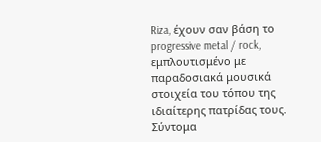Riza, έχουν σαν βάση το progressive metal / rock, εμπλουτισμένο με παραδοσιακά μουσικά στοιχεία του τόπου της ιδιαίτερης πατρίδας τους. Σύντομα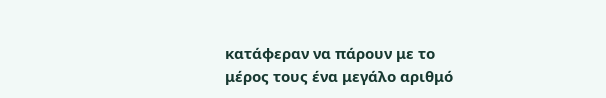κατάφεραν να πάρουν με το μέρος τους ένα μεγάλο αριθμό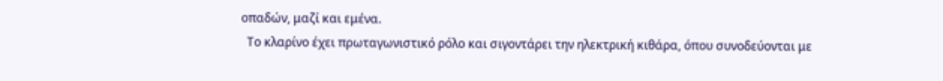οπαδών, μαζί και εμένα.
  Το κλαρίνο έχει πρωταγωνιστικό ρόλο και σιγοντάρει την ηλεκτρική κιθάρα, όπου συνοδεύονται με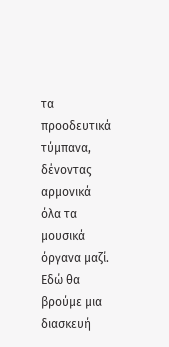τα προοδευτικά τύμπανα, δένοντας αρμονικά όλα τα μουσικά όργανα μαζί. Εδώ θα βρούμε μια διασκευή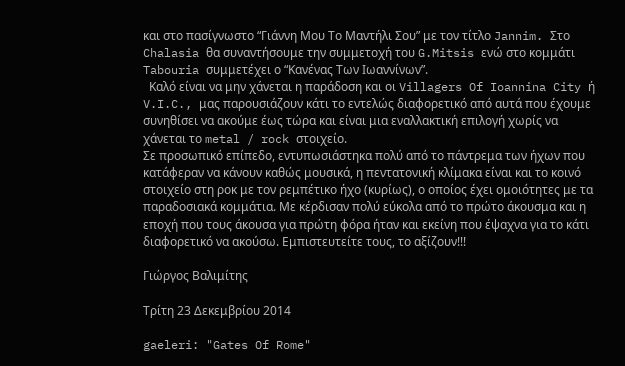και στο πασίγνωστο “Γιάννη Μου Το Μαντήλι Σου” με τον τίτλο Jannim. Στο Chalasia θα συναντήσουμε την συμμετοχή του G.Mitsis ενώ στο κομμάτι Tabouria συμμετέχει ο “Κανένας Των Ιωαννίνων”.
  Καλό είναι να μην χάνεται η παράδοση και οι Villagers Of Ioannina City ή V.I.C., μας παρουσιάζουν κάτι το εντελώς διαφορετικό από αυτά που έχουμε συνηθίσει να ακούμε έως τώρα και είναι μια εναλλακτική επιλογή χωρίς να χάνεται το metal / rock στοιχείο.
Σε προσωπικό επίπεδο, εντυπωσιάστηκα πολύ από το πάντρεμα των ήχων που κατάφεραν να κάνουν καθώς μουσικά, η πεντατονική κλίμακα είναι και το κοινό στοιχείο στη ροκ με τον ρεμπέτικο ήχο (κυρίως), ο οποίος έχει ομοιότητες με τα παραδοσιακά κομμάτια. Με κέρδισαν πολύ εύκολα από το πρώτο άκουσμα και η εποχή που τους άκουσα για πρώτη φόρα ήταν και εκείνη που έψαχνα για το κάτι διαφορετικό να ακούσω. Εμπιστευτείτε τους, το αξίζουν!!!

Γιώργος Βαλιμίτης

Τρίτη 23 Δεκεμβρίου 2014

gaeleri: "Gates Of Rome"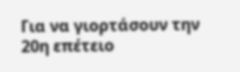Για να γιορτάσουν την 20η επέτειο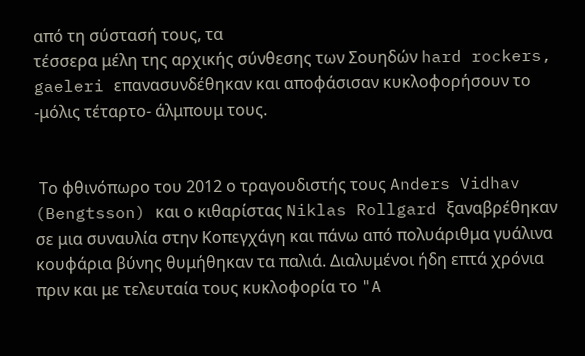από τη σύστασή τους, τα
τέσσερα μέλη της αρχικής σύνθεσης των Σουηδών hard rockers, gaeleri επανασυνδέθηκαν και αποφάσισαν κυκλοφορήσουν το -μόλις τέταρτο- άλμπουμ τους.


 Το φθινόπωρο του 2012 ο τραγουδιστής τους Anders Vidhav (Bengtsson) και ο κιθαρίστας Niklas Rollgard ξαναβρέθηκαν σε μια συναυλία στην Κοπεγχάγη και πάνω από πολυάριθμα γυάλινα κουφάρια βύνης θυμήθηκαν τα παλιά. Διαλυμένοι ήδη επτά χρόνια πριν και με τελευταία τους κυκλοφορία το "A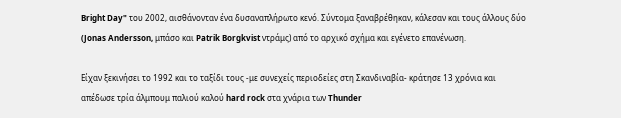Bright Day" του 2002, αισθάνονταν ένα δυσαναπλήρωτο κενό. Σύντομα ξαναβρέθηκαν, κάλεσαν και τους άλλους δύο (Jonas Andersson, μπάσο και Patrik Borgkvist ντράμς) από το αρχικό σχήμα και εγένετο επανένωση.

Είχαν ξεκινήσει το 1992 και το ταξίδι τους -με συνεχείς περιοδείες στη Σκανδιναβία- κράτησε 13 χρόνια και απέδωσε τρία άλμπουμ παλιού καλoύ hard rock στα χνάρια των Thunder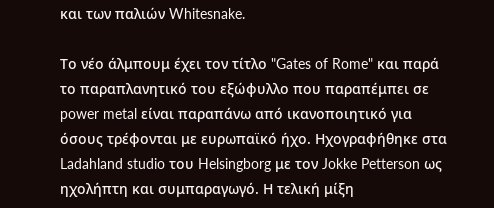και των παλιών Whitesnake.

Το νέο άλμπουμ έχει τον τίτλο "Gates of Rome" και παρά το παραπλανητικό του εξώφυλλο που παραπέμπει σε power metal είναι παραπάνω από ικανοποιητικό για όσους τρέφονται με ευρωπαϊκό ήχο. Ηχογραφήθηκε στα Ladahland studio του Helsingborg με τον Jokke Petterson ως ηχολήπτη και συμπαραγωγό. Η τελική μίξη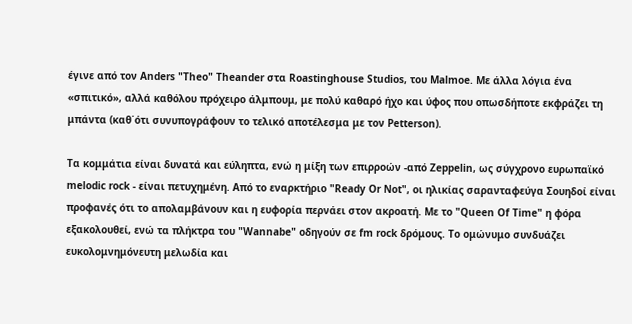έγινε από τον Anders "Theo" Theander στα Roastinghouse Studios, του Malmoe. Με άλλα λόγια ένα «σπιτικό», αλλά καθόλου πρόχειρο άλμπουμ, με πολύ καθαρό ήχο και ύφος που οπωσδήποτε εκφράζει τη μπάντα (καθ΄ότι συνυπογράφουν το τελικό αποτέλεσμα με τον Petterson).

Τα κομμάτια είναι δυνατά και εύληπτα, ενώ η μίξη των επιρροών -από Zeppelin, ως σύγχρονο ευρωπαϊκό melodic rock - είναι πετυχημένη. Από το εναρκτήριο "Ready Οr Νot", οι ηλικίας σαρανταφεύγα Σουηδοί είναι προφανές ότι το απολαμβάνουν και η ευφορία περνάει στον ακροατή. Με το "Queen Of Time" η φόρα εξακολουθεί, ενώ τα πλήκτρα του "Wannabe" οδηγούν σε fm rock δρόμους. Το ομώνυμο συνδυάζει ευκολομνημόνευτη μελωδία και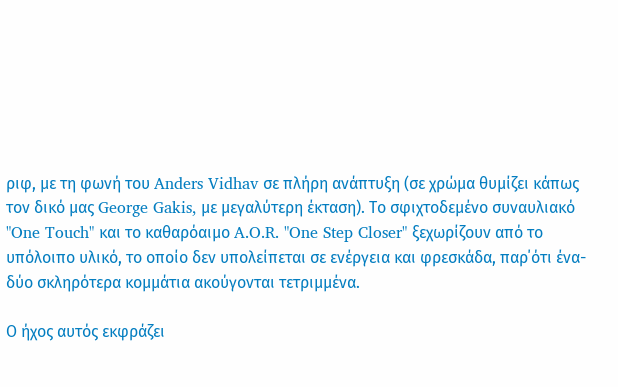ριφ, με τη φωνή του Anders Vidhav σε πλήρη ανάπτυξη (σε χρώμα θυμίζει κάπως τον δικό μας George Gakis, με μεγαλύτερη έκταση). Το σφιχτοδεμένο συναυλιακό "One Touch" και το καθαρόαιμο A.O.R. "One Step Closer" ξεχωρίζουν από το υπόλοιπο υλικό, το οποίο δεν υπολείπεται σε ενέργεια και φρεσκάδα, παρ΄ότι ένα- δύο σκληρότερα κομμάτια ακούγονται τετριμμένα.

Ο ήχος αυτός εκφράζει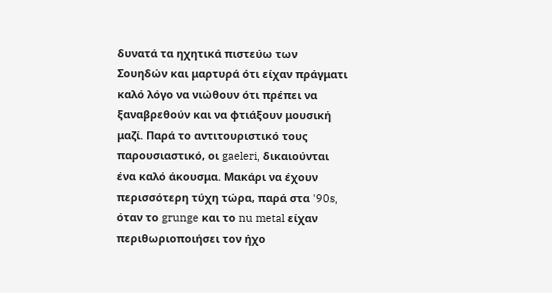δυνατά τα ηχητικά πιστεύω των Σουηδών και μαρτυρά ότι είχαν πράγματι καλό λόγο να νιώθουν ότι πρέπει να ξαναβρεθούν και να φτιάξουν μουσική μαζί. Παρά το αντιτουριστικό τους παρουσιαστικό, οι gaeleri, δικαιούνται ένα καλό άκουσμα. Μακάρι να έχουν περισσότερη τύχη τώρα, παρά στα '90s, όταν το grunge και το nu metal είχαν περιθωριοποιήσει τον ήχο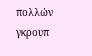πολλών γκρουπ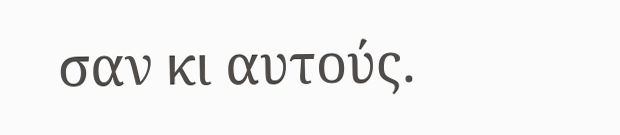σαν κι αυτούς.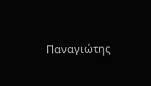Παναγιώτης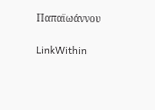Παπαϊωάννου

LinkWithin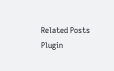Related Posts Plugin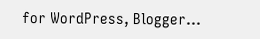for WordPress, Blogger...